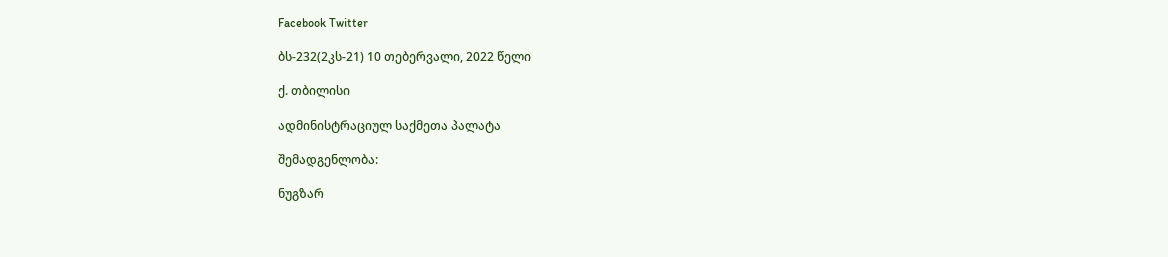Facebook Twitter

ბს-232(2კს-21) 10 თებერვალი, 2022 წელი

ქ. თბილისი

ადმინისტრაციულ საქმეთა პალატა

შემადგენლობა:

ნუგზარ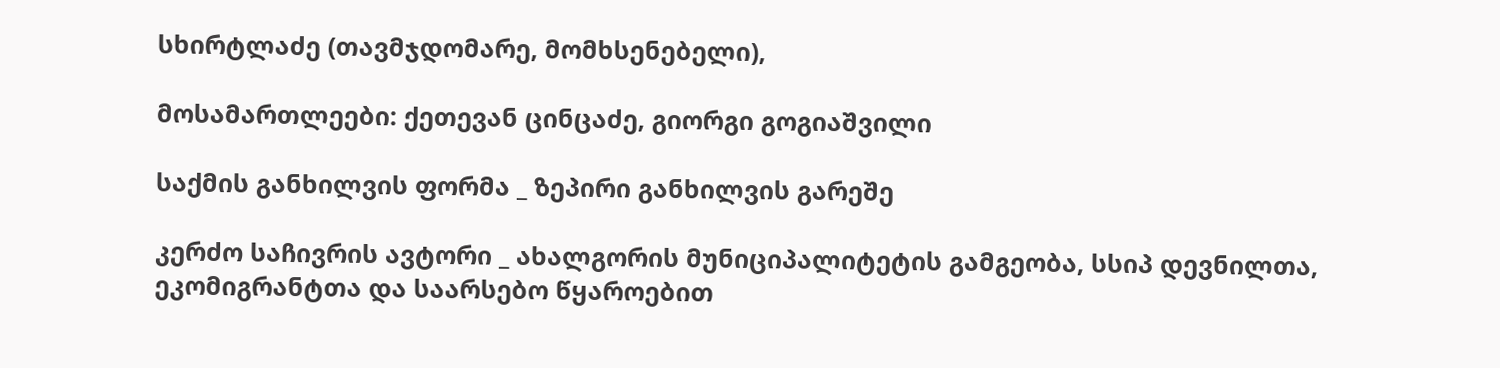სხირტლაძე (თავმჯდომარე, მომხსენებელი),

მოსამართლეები: ქეთევან ცინცაძე, გიორგი გოგიაშვილი

საქმის განხილვის ფორმა _ ზეპირი განხილვის გარეშე

კერძო საჩივრის ავტორი _ ახალგორის მუნიციპალიტეტის გამგეობა, სსიპ დევნილთა, ეკომიგრანტთა და საარსებო წყაროებით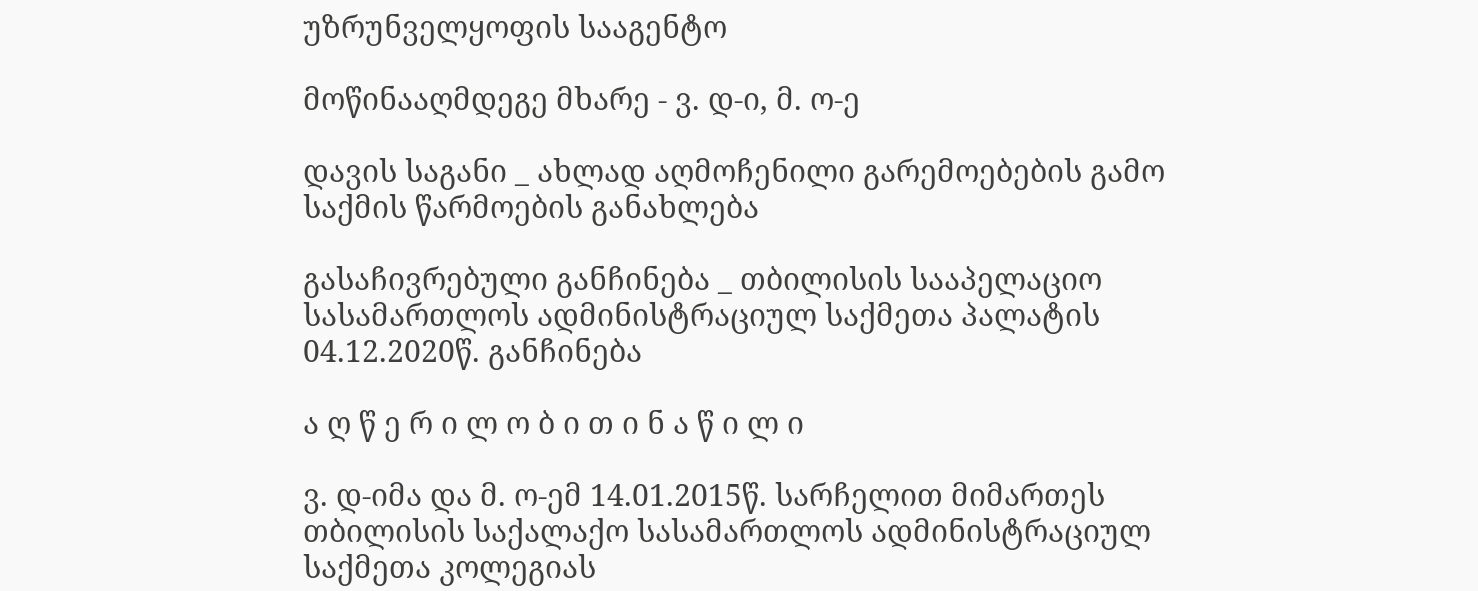უზრუნველყოფის სააგენტო

მოწინააღმდეგე მხარე - ვ. დ-ი, მ. ო-ე

დავის საგანი _ ახლად აღმოჩენილი გარემოებების გამო საქმის წარმოების განახლება

გასაჩივრებული განჩინება _ თბილისის სააპელაციო სასამართლოს ადმინისტრაციულ საქმეთა პალატის 04.12.2020წ. განჩინება

ა ღ წ ე რ ი ლ ო ბ ი თ ი ნ ა წ ი ლ ი

ვ. დ-იმა და მ. ო-ემ 14.01.2015წ. სარჩელით მიმართეს თბილისის საქალაქო სასამართლოს ადმინისტრაციულ საქმეთა კოლეგიას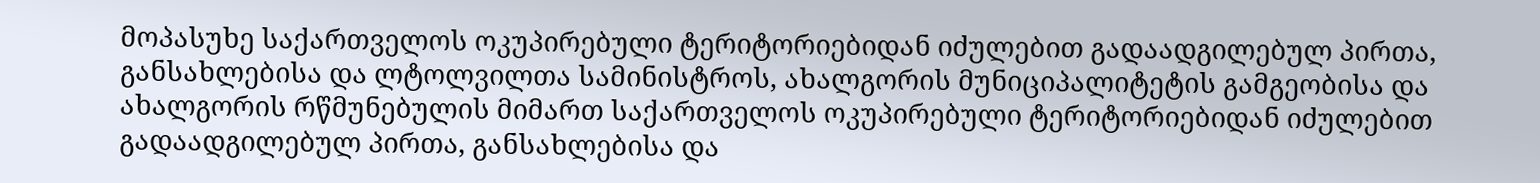მოპასუხე საქართველოს ოკუპირებული ტერიტორიებიდან იძულებით გადაადგილებულ პირთა, განსახლებისა და ლტოლვილთა სამინისტროს, ახალგორის მუნიციპალიტეტის გამგეობისა და ახალგორის რწმუნებულის მიმართ საქართველოს ოკუპირებული ტერიტორიებიდან იძულებით გადაადგილებულ პირთა, განსახლებისა და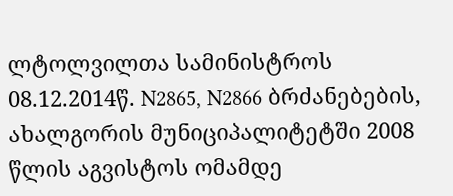ლტოლვილთა სამინისტროს 08.12.2014წ. N2865, N2866 ბრძანებების, ახალგორის მუნიციპალიტეტში 2008 წლის აგვისტოს ომამდე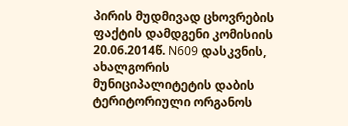პირის მუდმივად ცხოვრების ფაქტის დამდგენი კომისიის 20.06.2014წ. N609 დასკვნის, ახალგორის მუნიციპალიტეტის დაბის ტერიტორიული ორგანოს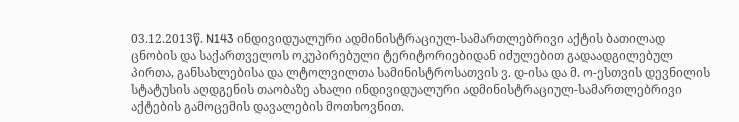03.12.2013წ. N143 ინდივიდუალური ადმინისტრაციულ-სამართლებრივი აქტის ბათილად ცნობის და საქართველოს ოკუპირებული ტერიტორიებიდან იძულებით გადაადგილებულ პირთა, განსახლებისა და ლტოლვილთა სამინისტროსათვის ვ. დ-ისა და მ. ო-ესთვის დევნილის სტატუსის აღდგენის თაობაზე ახალი ინდივიდუალური ადმინისტრაციულ-სამართლებრივი აქტების გამოცემის დავალების მოთხოვნით.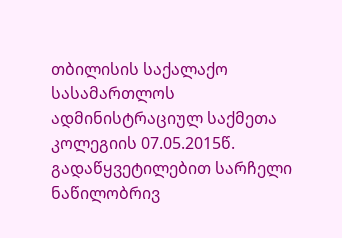თბილისის საქალაქო სასამართლოს ადმინისტრაციულ საქმეთა კოლეგიის 07.05.2015წ. გადაწყვეტილებით სარჩელი ნაწილობრივ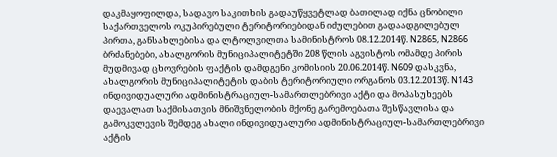დაკმაყოფილდა, სადავო საკითხის გადაუწყვეტლად ბათილად იქნა ცნობილი საქართველოს ოკუპირებული ტერიტორიებიდან იძულებით გადაადგილებულ პირთა, განსახლებისა და ლტოლვილთა სამინისტროს 08.12.2014წ. N2865, N2866 ბრძანებები, ახალგორის მუნიციპალიტეტში 208 წლის აგვისტოს ომამდე პირის მუდმივად ცხოვრების ფაქტის დამდგენი კომისიის 20.06.2014წ. N609 დასკვნა, ახალგორის მუნიციპალიტეტის დაბის ტერიტორიული ორგანოს 03.12.2013წ. N143 ინდივიდუალური ადმინისტრაციულ-სამართლებრივი აქტი და მოპასუხეებს დაევალათ საქმისათვის მნიშვნელობის მქონე გარემოებათა შესწავლისა და გამოკვლევის შემდეგ ახალი ინდივიდუალური ადმინისტრაციულ-სამართლებრივი აქტის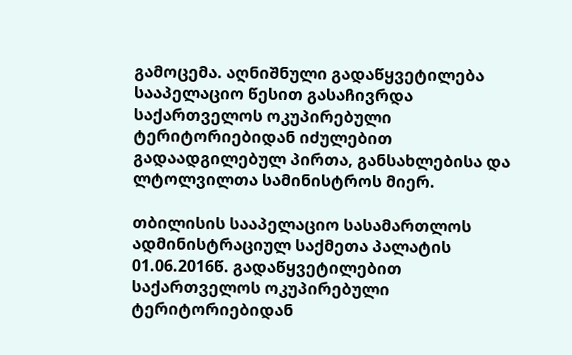გამოცემა. აღნიშნული გადაწყვეტილება სააპელაციო წესით გასაჩივრდა საქართველოს ოკუპირებული ტერიტორიებიდან იძულებით გადაადგილებულ პირთა, განსახლებისა და ლტოლვილთა სამინისტროს მიერ.

თბილისის სააპელაციო სასამართლოს ადმინისტრაციულ საქმეთა პალატის 01.06.2016წ. გადაწყვეტილებით საქართველოს ოკუპირებული ტერიტორიებიდან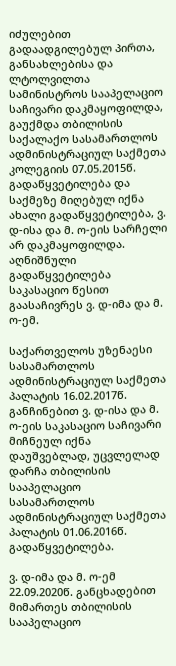იძულებით გადაადგილებულ პირთა, განსახლებისა და ლტოლვილთა სამინისტროს სააპელაციო საჩივარი დაკმაყოფილდა, გაუქმდა თბილისის საქალაქო სასამართლოს ადმინისტრაციულ საქმეთა კოლეგიის 07.05.2015წ. გადაწყვეტილება და საქმეზე მიღებულ იქნა ახალი გადაწყვეტილება, ვ. დ-ისა და მ. ო-ეის სარჩელი არ დაკმაყოფილდა. აღნიშნული გადაწყვეტილება საკასაციო წესით გაასაჩივრეს ვ. დ-იმა და მ. ო-ემ.

საქართველოს უზენაესი სასამართლოს ადმინისტრაციულ საქმეთა პალატის 16.02.2017წ. განჩინებით ვ. დ-ისა და მ. ო-ეის საკასაციო საჩივარი მიჩნეულ იქნა დაუშვებლად, უცვლელად დარჩა თბილისის სააპელაციო სასამართლოს ადმინისტრაციულ საქმეთა პალატის 01.06.2016წ. გადაწყვეტილება.

ვ. დ-იმა და მ. ო-ემ 22.09.2020წ. განცხადებით მიმართეს თბილისის სააპელაციო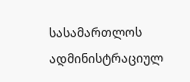სასამართლოს ადმინისტრაციულ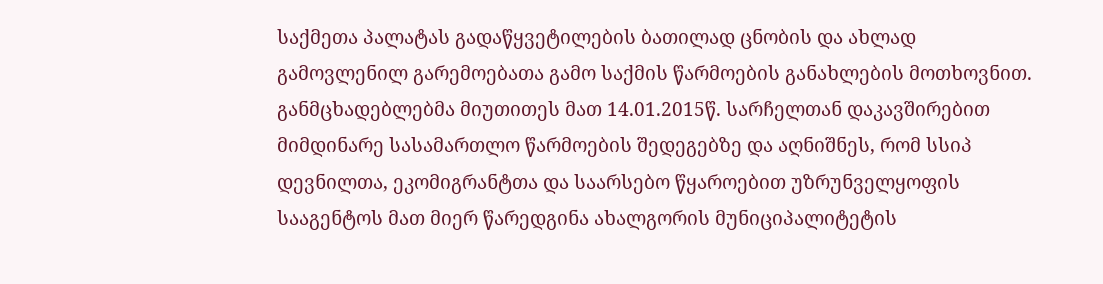საქმეთა პალატას გადაწყვეტილების ბათილად ცნობის და ახლად გამოვლენილ გარემოებათა გამო საქმის წარმოების განახლების მოთხოვნით. განმცხადებლებმა მიუთითეს მათ 14.01.2015წ. სარჩელთან დაკავშირებით მიმდინარე სასამართლო წარმოების შედეგებზე და აღნიშნეს, რომ სსიპ დევნილთა, ეკომიგრანტთა და საარსებო წყაროებით უზრუნველყოფის სააგენტოს მათ მიერ წარედგინა ახალგორის მუნიციპალიტეტის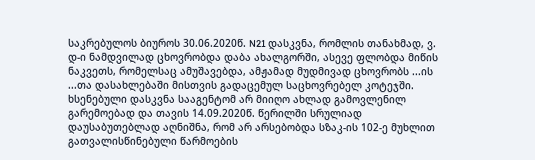საკრებულოს ბიუროს 30.06.2020წ. N21 დასკვნა, რომლის თანახმად, ვ. დ-ი ნამდვილად ცხოვრობდა დაბა ახალგორში, ასევე ფლობდა მიწის ნაკვეთს, რომელსაც ამუშავებდა, ამჟამად მუდმივად ცხოვრობს ...ის ...თა დასახლებაში მისთვის გადაცემულ საცხოვრებელ კოტეჯში. ხსენებული დასკვნა სააგენტომ არ მიიღო ახლად გამოვლენილ გარემოებად და თავის 14.09.2020წ. წერილში სრულიად დაუსაბუთებლად აღნიშნა, რომ არ არსებობდა სზაკ-ის 102-ე მუხლით გათვალისწინებული წარმოების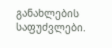განახლების საფუძვლები.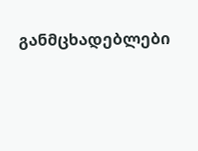განმცხადებლები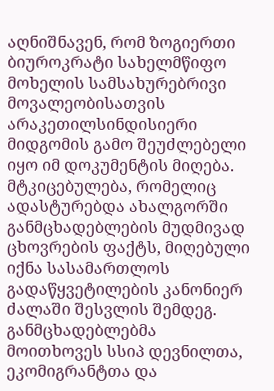აღნიშნავენ, რომ ზოგიერთი ბიუროკრატი სახელმწიფო მოხელის სამსახურებრივი მოვალეობისათვის არაკეთილსინდისიერი მიდგომის გამო შეუძლებელი იყო იმ დოკუმენტის მიღება. მტკიცებულება, რომელიც ადასტურებდა ახალგორში განმცხადებლების მუდმივად ცხოვრების ფაქტს, მიღებული იქნა სასამართლოს გადაწყვეტილების კანონიერ ძალაში შესვლის შემდეგ. განმცხადებლებმა მოითხოვეს სსიპ დევნილთა, ეკომიგრანტთა და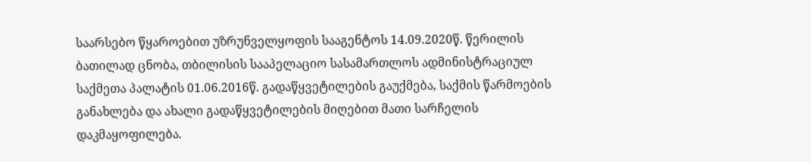საარსებო წყაროებით უზრუნველყოფის სააგენტოს 14.09.2020წ. წერილის ბათილად ცნობა, თბილისის სააპელაციო სასამართლოს ადმინისტრაციულ საქმეთა პალატის 01.06.2016წ. გადაწყვეტილების გაუქმება, საქმის წარმოების განახლება და ახალი გადაწყვეტილების მიღებით მათი სარჩელის დაკმაყოფილება.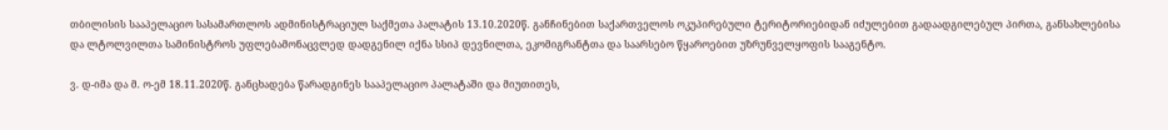თბილისის სააპელაციო სასამართლოს ადმინისტრაციულ საქმეთა პალატის 13.10.2020წ. განჩინებით საქართველოს ოკუპირებული ტერიტორიებიდან იძულებით გადაადგილებულ პირთა, განსახლებისა და ლტოლვილთა სამინისტროს უფლებამონაცვლედ დადგენილ იქნა სსიპ დევნილთა, ეკომიგრანტთა და საარსებო წყაროებით უზრუნველყოფის სააგენტო.

ვ. დ-იმა და მ. ო-ემ 18.11.2020წ. განცხადება წარადგინეს სააპელაციო პალატაში და მიუთითეს,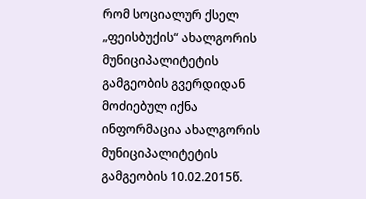რომ სოციალურ ქსელ „ფეისბუქის“ ახალგორის მუნიციპალიტეტის გამგეობის გვერდიდან მოძიებულ იქნა ინფორმაცია ახალგორის მუნიციპალიტეტის გამგეობის 10.02.2015წ.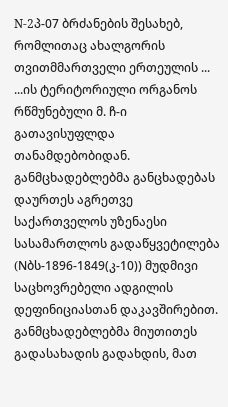N-2პ-07 ბრძანების შესახებ, რომლითაც ახალგორის თვითმმართველი ერთეულის ... ...ის ტერიტორიული ორგანოს რწმუნებული მ. ჩ-ი გათავისუფლდა თანამდებობიდან. განმცხადებლებმა განცხადებას დაურთეს აგრეთვე საქართველოს უზენაესი სასამართლოს გადაწყვეტილება (Nბს-1896-1849(კ-10)) მუდმივი საცხოვრებელი ადგილის დეფინიციასთან დაკავშირებით. განმცხადებლებმა მიუთითეს გადასახადის გადახდის, მათ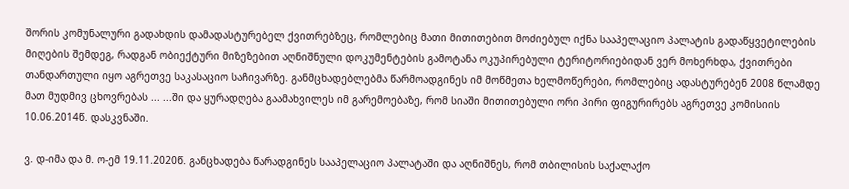შორის კომუნალური გადახდის დამადასტურებელ ქვითრებზეც, რომლებიც მათი მითითებით მოძიებულ იქნა სააპელაციო პალატის გადაწყვეტილების მიღების შემდეგ, რადგან ობიექტური მიზეზებით აღნიშნული დოკუმენტების გამოტანა ოკუპირებული ტერიტორიებიდან ვერ მოხერხდა, ქვითრები თანდართული იყო აგრეთვე საკასაციო საჩივარზე. განმცხადებლებმა წარმოადგინეს იმ მოწმეთა ხელმოწერები, რომლებიც ადასტურებენ 2008 წლამდე მათ მუდმივ ცხოვრებას ... ...ში და ყურადღება გაამახვილეს იმ გარემოებაზე, რომ სიაში მითითებული ორი პირი ფიგურირებს აგრეთვე კომისიის 10.06.2014წ. დასკვნაში.

ვ. დ-იმა და მ. ო-ემ 19.11.2020წ. განცხადება წარადგინეს სააპელაციო პალატაში და აღნიშნეს, რომ თბილისის საქალაქო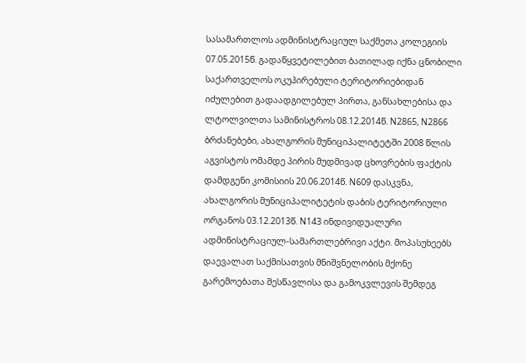სასამართლოს ადმინისტრაციულ საქმეთა კოლეგიის 07.05.2015წ. გადაწყვეტილებით ბათილად იქნა ცნობილი საქართველოს ოკუპირებული ტერიტორიებიდან იძულებით გადაადგილებულ პირთა, განსახლებისა და ლტოლვილთა სამინისტროს 08.12.2014წ. N2865, N2866 ბრძანებები, ახალგორის მუნიციპალიტეტში 2008 წლის აგვისტოს ომამდე პირის მუდმივად ცხოვრების ფაქტის დამდგენი კომისიის 20.06.2014წ. N609 დასკვნა, ახალგორის მუნიციპალიტეტის დაბის ტერიტორიული ორგანოს 03.12.2013წ. N143 ინდივიდუალური ადმინისტრაციულ-სამართლებრივი აქტი. მოპასუხეებს დაევალათ საქმისათვის მნიშვნელობის მქონე გარემოებათა შესწავლისა და გამოკვლევის შემდეგ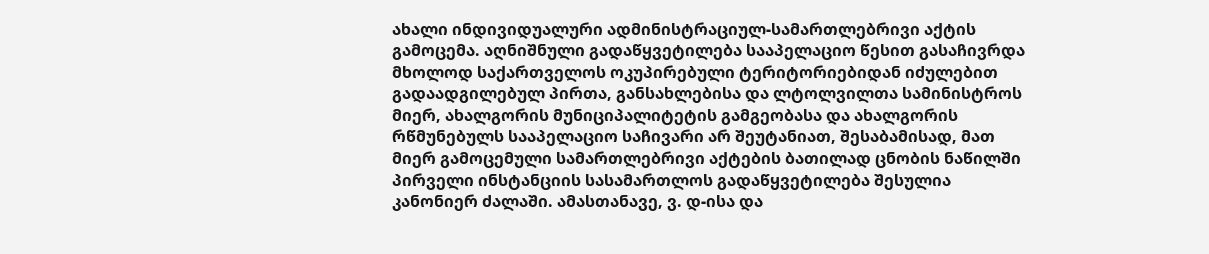ახალი ინდივიდუალური ადმინისტრაციულ-სამართლებრივი აქტის გამოცემა. აღნიშნული გადაწყვეტილება სააპელაციო წესით გასაჩივრდა მხოლოდ საქართველოს ოკუპირებული ტერიტორიებიდან იძულებით გადაადგილებულ პირთა, განსახლებისა და ლტოლვილთა სამინისტროს მიერ, ახალგორის მუნიციპალიტეტის გამგეობასა და ახალგორის რწმუნებულს სააპელაციო საჩივარი არ შეუტანიათ, შესაბამისად, მათ მიერ გამოცემული სამართლებრივი აქტების ბათილად ცნობის ნაწილში პირველი ინსტანციის სასამართლოს გადაწყვეტილება შესულია კანონიერ ძალაში. ამასთანავე, ვ. დ-ისა და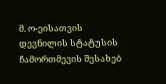მ. ო-ეისათვის დევნილის სტატუსის ჩამორთმევის შესახებ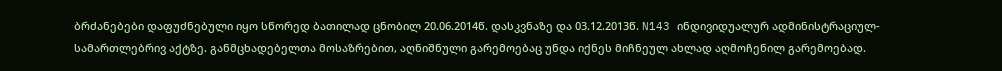ბრძანებები დაფუძნებული იყო სწორედ ბათილად ცნობილ 20.06.2014წ. დასკვნაზე და 03.12.2013წ. N143 ინდივიდუალურ ადმინისტრაციულ-სამართლებრივ აქტზე. განმცხადებელთა მოსაზრებით, აღნიშნული გარემოებაც უნდა იქნეს მიჩნეულ ახლად აღმოჩენილ გარემოებად.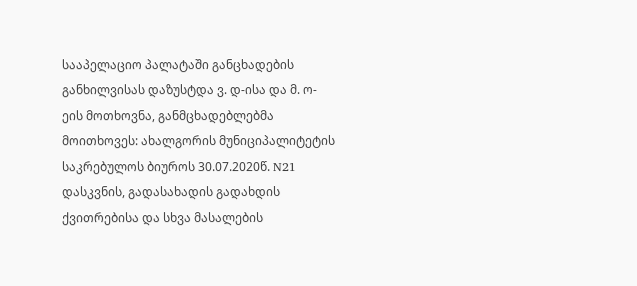სააპელაციო პალატაში განცხადების განხილვისას დაზუსტდა ვ. დ-ისა და მ. ო-ეის მოთხოვნა, განმცხადებლებმა მოითხოვეს: ახალგორის მუნიციპალიტეტის საკრებულოს ბიუროს 30.07.2020წ. N21 დასკვნის, გადასახადის გადახდის ქვითრებისა და სხვა მასალების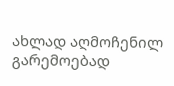ახლად აღმოჩენილ გარემოებად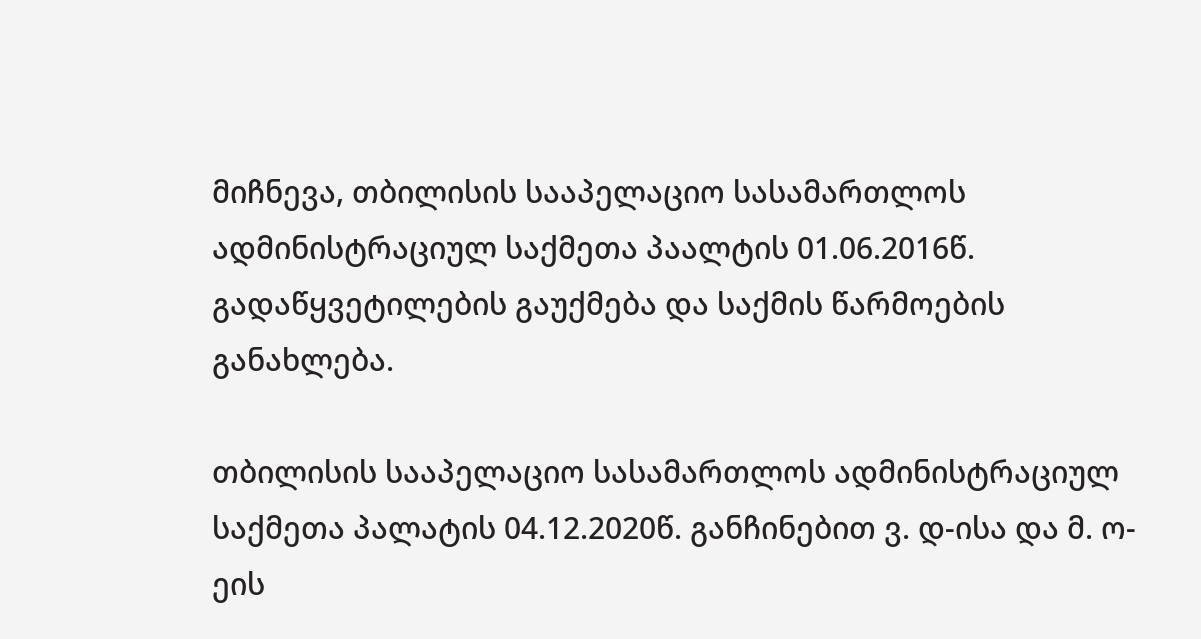მიჩნევა, თბილისის სააპელაციო სასამართლოს ადმინისტრაციულ საქმეთა პაალტის 01.06.2016წ. გადაწყვეტილების გაუქმება და საქმის წარმოების განახლება.

თბილისის სააპელაციო სასამართლოს ადმინისტრაციულ საქმეთა პალატის 04.12.2020წ. განჩინებით ვ. დ-ისა და მ. ო-ეის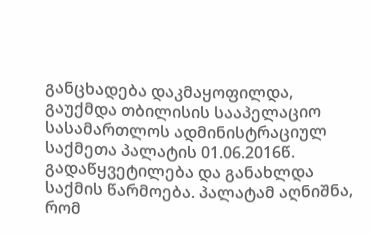განცხადება დაკმაყოფილდა, გაუქმდა თბილისის სააპელაციო სასამართლოს ადმინისტრაციულ საქმეთა პალატის 01.06.2016წ. გადაწყვეტილება და განახლდა საქმის წარმოება. პალატამ აღნიშნა, რომ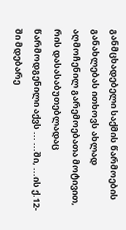განმცხადებელი საქმის წარმოების განახლებას ითხოვს ახლად აღმოჩენილ გარემოებათა მოტივით, რის დასასაბუთებლადაც წარმოდგენილი აქვს ... ...ში, ...ის ქ.12-ში მდებარე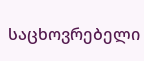საცხოვრებელი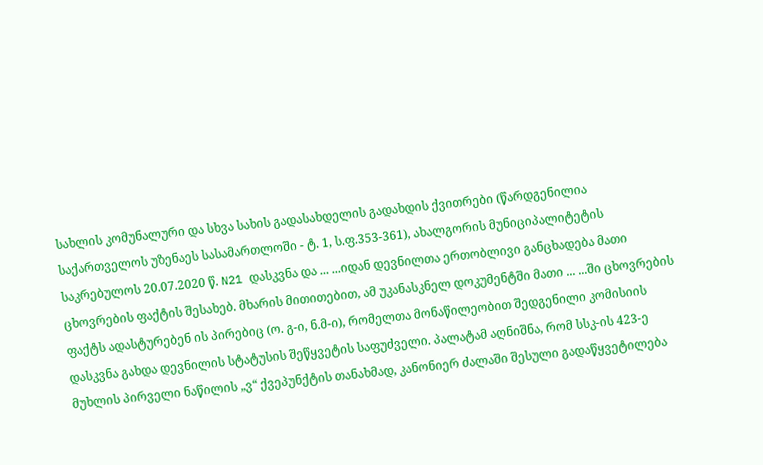სახლის კომუნალური და სხვა სახის გადასახდელის გადახდის ქვითრები (წარდგენილია საქართველოს უზენაეს სასამართლოში - ტ. 1, ს.ფ.353-361), ახალგორის მუნიციპალიტეტის საკრებულოს 20.07.2020 წ. N21 დასკვნა და ... ...იდან დევნილთა ერთობლივი განცხადება მათი ცხოვრების ფაქტის შესახებ. მხარის მითითებით, ამ უკანასკნელ დოკუმენტში მათი ... ...ში ცხოვრების ფაქტს ადასტურებენ ის პირებიც (ო. გ-ი, ნ.მ-ი), რომელთა მონაწილეობით შედგენილი კომისიის დასკვნა გახდა დევნილის სტატუსის შეწყვეტის საფუძველი. პალატამ აღნიშნა, რომ სსკ-ის 423-ე მუხლის პირველი ნაწილის „ვ“ ქვეპუნქტის თანახმად, კანონიერ ძალაში შესული გადაწყვეტილება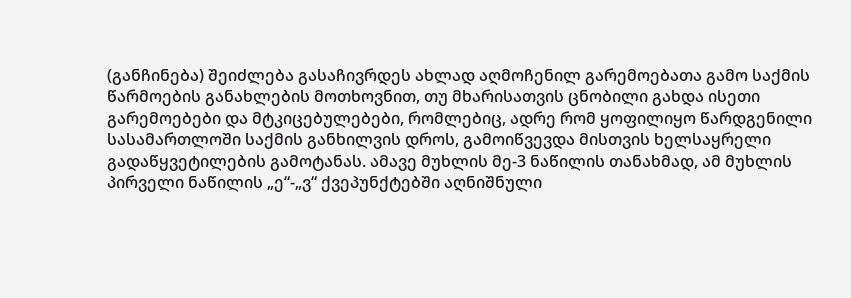(განჩინება) შეიძლება გასაჩივრდეს ახლად აღმოჩენილ გარემოებათა გამო საქმის წარმოების განახლების მოთხოვნით, თუ მხარისათვის ცნობილი გახდა ისეთი გარემოებები და მტკიცებულებები, რომლებიც, ადრე რომ ყოფილიყო წარდგენილი სასამართლოში საქმის განხილვის დროს, გამოიწვევდა მისთვის ხელსაყრელი გადაწყვეტილების გამოტანას. ამავე მუხლის მე-3 ნაწილის თანახმად, ამ მუხლის პირველი ნაწილის „ე“-„ვ“ ქვეპუნქტებში აღნიშნული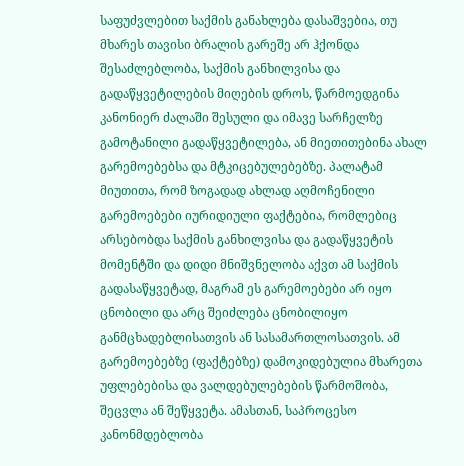საფუძვლებით საქმის განახლება დასაშვებია, თუ მხარეს თავისი ბრალის გარეშე არ ჰქონდა შესაძლებლობა, საქმის განხილვისა და გადაწყვეტილების მიღების დროს, წარმოედგინა კანონიერ ძალაში შესული და იმავე სარჩელზე გამოტანილი გადაწყვეტილება, ან მიეთითებინა ახალ გარემოებებსა და მტკიცებულებებზე. პალატამ მიუთითა, რომ ზოგადად ახლად აღმოჩენილი გარემოებები იურიდიული ფაქტებია, რომლებიც არსებობდა საქმის განხილვისა და გადაწყვეტის მომენტში და დიდი მნიშვნელობა აქვთ ამ საქმის გადასაწყვეტად, მაგრამ ეს გარემოებები არ იყო ცნობილი და არც შეიძლება ცნობილიყო განმცხადებლისათვის ან სასამართლოსათვის. ამ გარემოებებზე (ფაქტებზე) დამოკიდებულია მხარეთა უფლებებისა და ვალდებულებების წარმოშობა, შეცვლა ან შეწყვეტა. ამასთან, საპროცესო კანონმდებლობა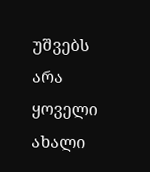უშვებს არა ყოველი ახალი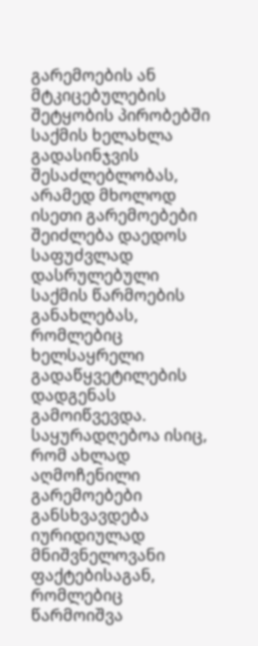გარემოების ან მტკიცებულების შეტყობის პირობებში საქმის ხელახლა გადასინჯვის შესაძლებლობას, არამედ მხოლოდ ისეთი გარემოებები შეიძლება დაედოს საფუძვლად დასრულებული საქმის წარმოების განახლებას, რომლებიც ხელსაყრელი გადაწყვეტილების დადგენას გამოიწვევდა. საყურადღებოა ისიც, რომ ახლად აღმოჩენილი გარემოებები განსხვავდება იურიდიულად მნიშვნელოვანი ფაქტებისაგან, რომლებიც წარმოიშვა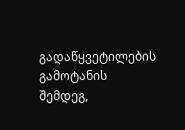გადაწყვეტილების გამოტანის შემდეგ,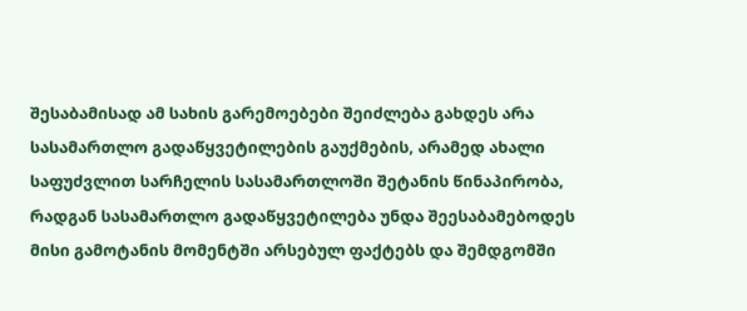შესაბამისად ამ სახის გარემოებები შეიძლება გახდეს არა სასამართლო გადაწყვეტილების გაუქმების, არამედ ახალი საფუძვლით სარჩელის სასამართლოში შეტანის წინაპირობა, რადგან სასამართლო გადაწყვეტილება უნდა შეესაბამებოდეს მისი გამოტანის მომენტში არსებულ ფაქტებს და შემდგომში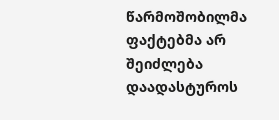წარმოშობილმა ფაქტებმა არ შეიძლება დაადასტუროს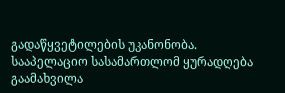გადაწყვეტილების უკანონობა. სააპელაციო სასამართლომ ყურადღება გაამახვილა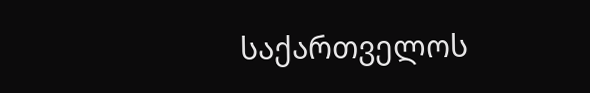საქართველოს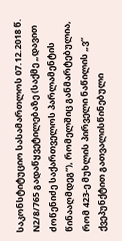საკონსტიტუციო სასამართლოს 07.12.2018 წ. N2/8/765 გადაწყვეტილებაზე (საქმე „დავით ძოწენიძე საქართველოს პარლამენტის წინააღმდეგ“), რომელშიც განმარტებულია, რომ 423-ე მუხლის პირველი ნაწილის „ვ“ ქვეპუნქტით გათვალისწინებული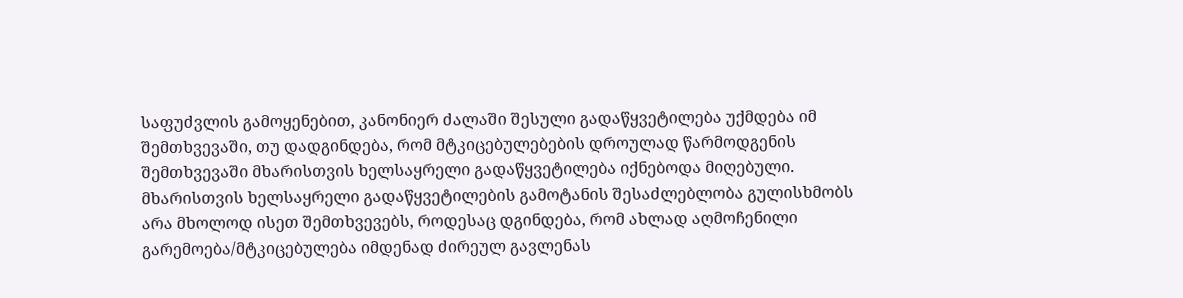საფუძვლის გამოყენებით, კანონიერ ძალაში შესული გადაწყვეტილება უქმდება იმ შემთხვევაში, თუ დადგინდება, რომ მტკიცებულებების დროულად წარმოდგენის შემთხვევაში მხარისთვის ხელსაყრელი გადაწყვეტილება იქნებოდა მიღებული. მხარისთვის ხელსაყრელი გადაწყვეტილების გამოტანის შესაძლებლობა გულისხმობს არა მხოლოდ ისეთ შემთხვევებს, როდესაც დგინდება, რომ ახლად აღმოჩენილი გარემოება/მტკიცებულება იმდენად ძირეულ გავლენას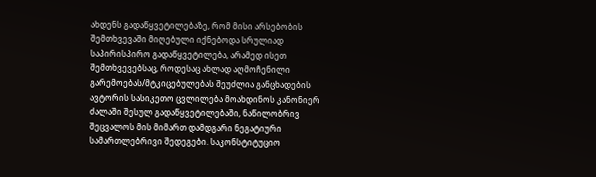ახდენს გადაწყვეტილებაზე, რომ მისი არსებობის შემთხვევაში მიღებული იქნებოდა სრულიად საპირისპირო გადაწყვეტილება, არამედ ისეთ შემთხვევებსაც, როდესაც ახლად აღმოჩენილი გარემოებას/მტკიცებულებას შეუძლია განცხადების ავტორის სასიკეთო ცვლილება მოახდინოს კანონიერ ძალაში შესულ გადაწყვეტილებაში, ნაწილობრივ შეცვალოს მის მიმართ დამდგარი ნეგატიური სამართლებრივი შედეგები. საკონსტიტუციო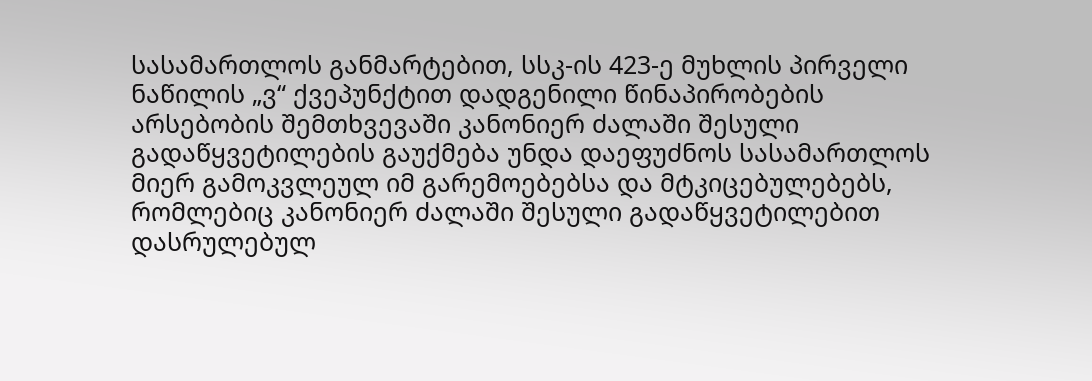სასამართლოს განმარტებით, სსკ-ის 423-ე მუხლის პირველი ნაწილის „ვ“ ქვეპუნქტით დადგენილი წინაპირობების არსებობის შემთხვევაში კანონიერ ძალაში შესული გადაწყვეტილების გაუქმება უნდა დაეფუძნოს სასამართლოს მიერ გამოკვლეულ იმ გარემოებებსა და მტკიცებულებებს, რომლებიც კანონიერ ძალაში შესული გადაწყვეტილებით დასრულებულ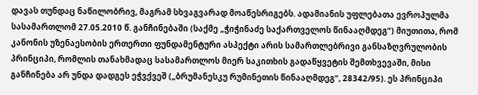დავას თუნდაც ნაწილობრივ, მაგრამ სხვაგვარად მოაწესრიგებს. ადამიანის უფლებათა ევროპულმა სასამართლომ 27.05.2010 წ. განჩინებაში (საქმე „ჭიჭინაძე საქართველოს წინააღმდეგ“) მიუთითა, რომ კანონის უზენაესობის ერთერთი ფუნდამენტური ასპექტი არის სამართლებრივი განსაზღვრულობის პრინციპი, რომლის თანახმადაც სასამართლოს მიერ საკითხის გადაწყვეტის შემთხვევაში, მისი განჩინება არ უნდა დადგეს ეჭვქვეშ („ბრუმანესკუ რუმინეთის წინააღმდეგ“, 28342/95). ეს პრინციპი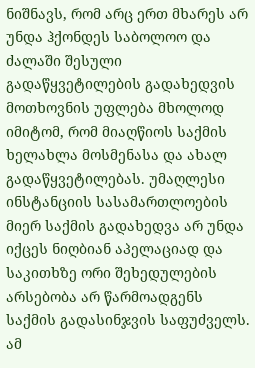ნიშნავს, რომ არც ერთ მხარეს არ უნდა ჰქონდეს საბოლოო და ძალაში შესული გადაწყვეტილების გადახედვის მოთხოვნის უფლება მხოლოდ იმიტომ, რომ მიაღწიოს საქმის ხელახლა მოსმენასა და ახალ გადაწყვეტილებას. უმაღლესი ინსტანციის სასამართლოების მიერ საქმის გადახედვა არ უნდა იქცეს ნიღბიან აპელაციად და საკითხზე ორი შეხედულების არსებობა არ წარმოადგენს საქმის გადასინჯვის საფუძველს. ამ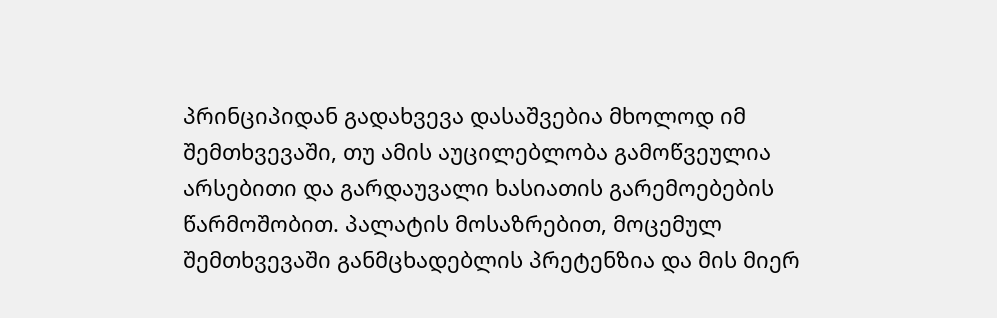პრინციპიდან გადახვევა დასაშვებია მხოლოდ იმ შემთხვევაში, თუ ამის აუცილებლობა გამოწვეულია არსებითი და გარდაუვალი ხასიათის გარემოებების წარმოშობით. პალატის მოსაზრებით, მოცემულ შემთხვევაში განმცხადებლის პრეტენზია და მის მიერ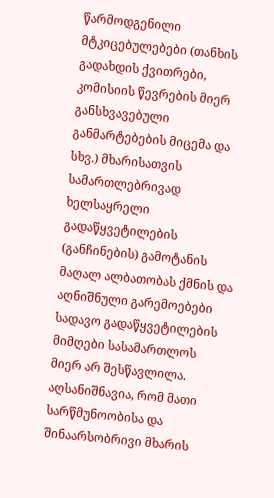წარმოდგენილი მტკიცებულებები (თანხის გადახდის ქვითრები, კომისიის წევრების მიერ განსხვავებული განმარტებების მიცემა და სხვ.) მხარისათვის სამართლებრივად ხელსაყრელი გადაწყვეტილების (განჩინების) გამოტანის მაღალ ალბათობას ქმნის და აღნიშნული გარემოებები სადავო გადაწყვეტილების მიმღები სასამართლოს მიერ არ შესწავლილა. აღსანიშნავია, რომ მათი სარწმუნოობისა და შინაარსობრივი მხარის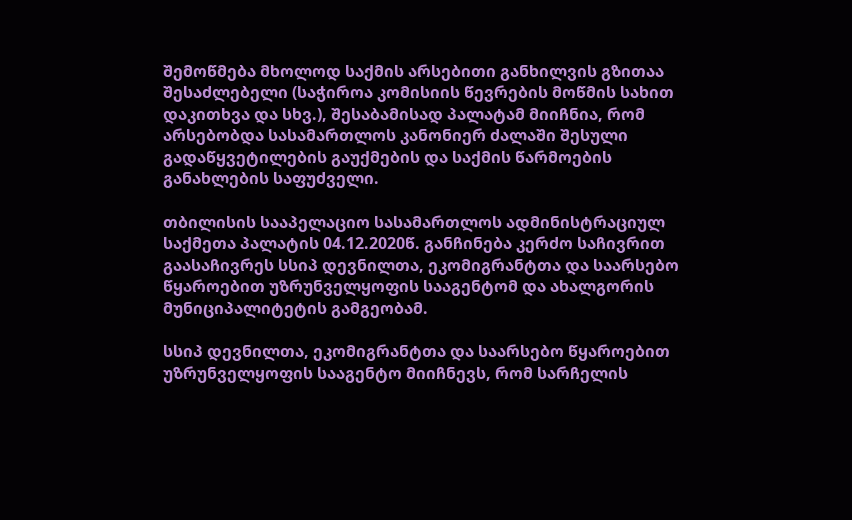შემოწმება მხოლოდ საქმის არსებითი განხილვის გზითაა შესაძლებელი (საჭიროა კომისიის წევრების მოწმის სახით დაკითხვა და სხვ.), შესაბამისად პალატამ მიიჩნია, რომ არსებობდა სასამართლოს კანონიერ ძალაში შესული გადაწყვეტილების გაუქმების და საქმის წარმოების განახლების საფუძველი.

თბილისის სააპელაციო სასამართლოს ადმინისტრაციულ საქმეთა პალატის 04.12.2020წ. განჩინება კერძო საჩივრით გაასაჩივრეს სსიპ დევნილთა, ეკომიგრანტთა და საარსებო წყაროებით უზრუნველყოფის სააგენტომ და ახალგორის მუნიციპალიტეტის გამგეობამ.

სსიპ დევნილთა, ეკომიგრანტთა და საარსებო წყაროებით უზრუნველყოფის სააგენტო მიიჩნევს, რომ სარჩელის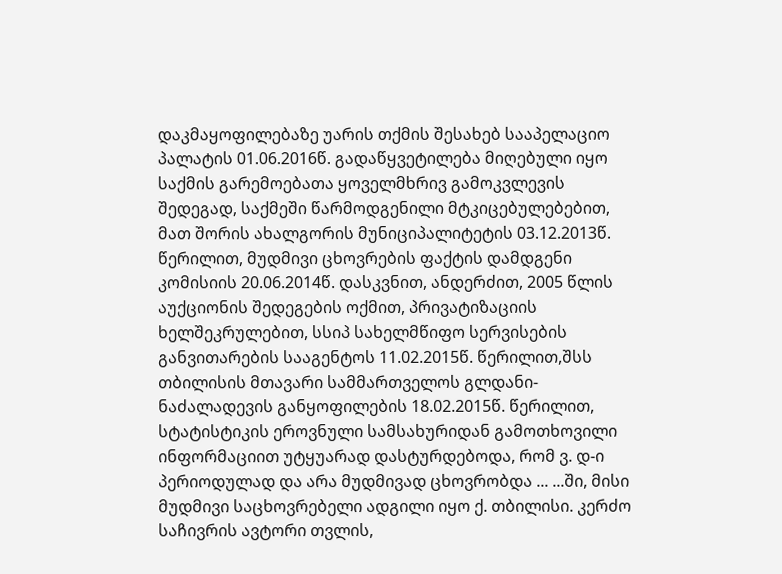დაკმაყოფილებაზე უარის თქმის შესახებ სააპელაციო პალატის 01.06.2016წ. გადაწყვეტილება მიღებული იყო საქმის გარემოებათა ყოველმხრივ გამოკვლევის შედეგად, საქმეში წარმოდგენილი მტკიცებულებებით, მათ შორის ახალგორის მუნიციპალიტეტის 03.12.2013წ. წერილით, მუდმივი ცხოვრების ფაქტის დამდგენი კომისიის 20.06.2014წ. დასკვნით, ანდერძით, 2005 წლის აუქციონის შედეგების ოქმით, პრივატიზაციის ხელშეკრულებით, სსიპ სახელმწიფო სერვისების განვითარების სააგენტოს 11.02.2015წ. წერილით,შსს თბილისის მთავარი სამმართველოს გლდანი-ნაძალადევის განყოფილების 18.02.2015წ. წერილით, სტატისტიკის ეროვნული სამსახურიდან გამოთხოვილი ინფორმაციით უტყუარად დასტურდებოდა, რომ ვ. დ-ი პერიოდულად და არა მუდმივად ცხოვრობდა ... ...ში, მისი მუდმივი საცხოვრებელი ადგილი იყო ქ. თბილისი. კერძო საჩივრის ავტორი თვლის,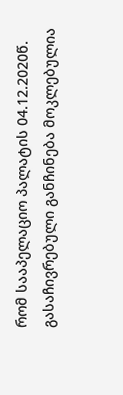რომ სააპელაციო პალატის 04.12.2020წ. გასაჩივრებული განჩინება მოკლებულია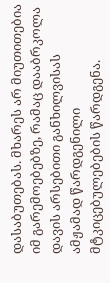დასაბუთებას. მხარეს არ მიუთითებია იმ გარემოებებზე, რამაც დააბრკოლა დავის არსებითი განხილვისას ამჟამად წარდგენილი მტკიცებულებების წარდგენა.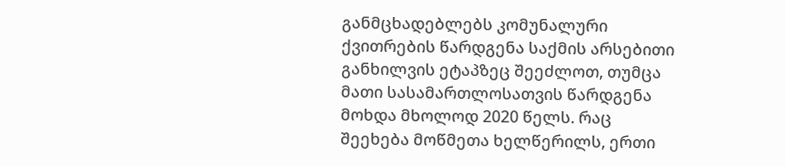განმცხადებლებს კომუნალური ქვითრების წარდგენა საქმის არსებითი განხილვის ეტაპზეც შეეძლოთ, თუმცა მათი სასამართლოსათვის წარდგენა მოხდა მხოლოდ 2020 წელს. რაც შეეხება მოწმეთა ხელწერილს, ერთი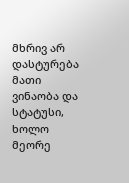მხრივ არ დასტურება მათი ვინაობა და სტატუსი, ხოლო მეორე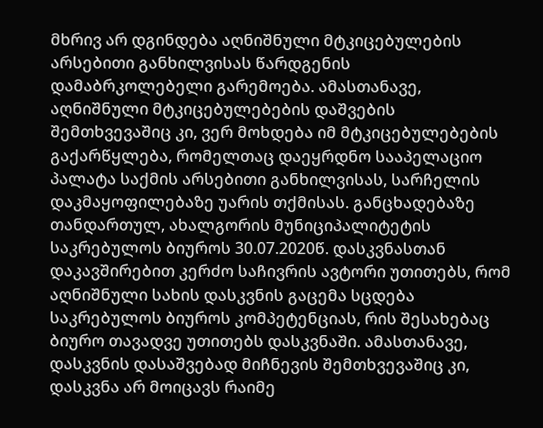მხრივ არ დგინდება აღნიშნული მტკიცებულების არსებითი განხილვისას წარდგენის დამაბრკოლებელი გარემოება. ამასთანავე, აღნიშნული მტკიცებულებების დაშვების შემთხვევაშიც კი, ვერ მოხდება იმ მტკიცებულებების გაქარწყლება, რომელთაც დაეყრდნო სააპელაციო პალატა საქმის არსებითი განხილვისას, სარჩელის დაკმაყოფილებაზე უარის თქმისას. განცხადებაზე თანდართულ, ახალგორის მუნიციპალიტეტის საკრებულოს ბიუროს 30.07.2020წ. დასკვნასთან დაკავშირებით კერძო საჩივრის ავტორი უთითებს, რომ აღნიშნული სახის დასკვნის გაცემა სცდება საკრებულოს ბიუროს კომპეტენციას, რის შესახებაც ბიურო თავადვე უთითებს დასკვნაში. ამასთანავე, დასკვნის დასაშვებად მიჩნევის შემთხვევაშიც კი, დასკვნა არ მოიცავს რაიმე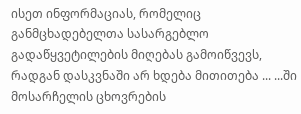ისეთ ინფორმაციას, რომელიც განმცხადებელთა სასარგებლო გადაწყვეტილების მიღებას გამოიწვევს, რადგან დასკვნაში არ ხდება მითითება ... ...ში მოსარჩელის ცხოვრების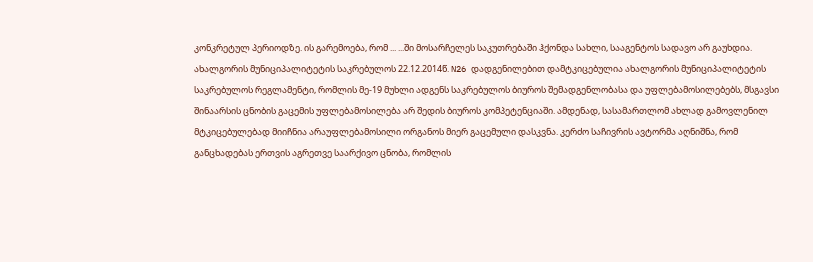კონკრეტულ პერიოდზე. ის გარემოება, რომ ... ...ში მოსარჩელეს საკუთრებაში ჰქონდა სახლი, სააგენტოს სადავო არ გაუხდია. ახალგორის მუნიციპალიტეტის საკრებულოს 22.12.2014წ. N26 დადგენილებით დამტკიცებულია ახალგორის მუნიციპალიტეტის საკრებულოს რეგლამენტი, რომლის მე-19 მუხლი ადგენს საკრებულოს ბიუროს შემადგენლობასა და უფლებამოსილებებს, მსგავსი შინაარსის ცნობის გაცემის უფლებამოსილება არ შედის ბიუროს კომპეტენციაში. ამდენად, სასამართლომ ახლად გამოვლენილ მტკიცებულებად მიიჩნია არაუფლებამოსილი ორგანოს მიერ გაცემული დასკვნა. კერძო საჩივრის ავტორმა აღნიშნა, რომ განცხადებას ერთვის აგრეთვე საარქივო ცნობა, რომლის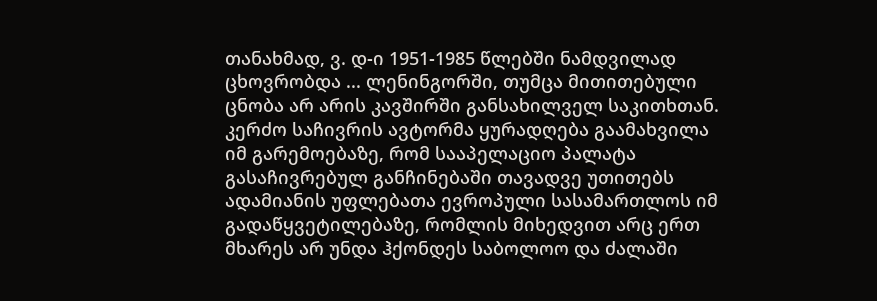თანახმად, ვ. დ-ი 1951-1985 წლებში ნამდვილად ცხოვრობდა ... ლენინგორში, თუმცა მითითებული ცნობა არ არის კავშირში განსახილველ საკითხთან. კერძო საჩივრის ავტორმა ყურადღება გაამახვილა იმ გარემოებაზე, რომ სააპელაციო პალატა გასაჩივრებულ განჩინებაში თავადვე უთითებს ადამიანის უფლებათა ევროპული სასამართლოს იმ გადაწყვეტილებაზე, რომლის მიხედვით არც ერთ მხარეს არ უნდა ჰქონდეს საბოლოო და ძალაში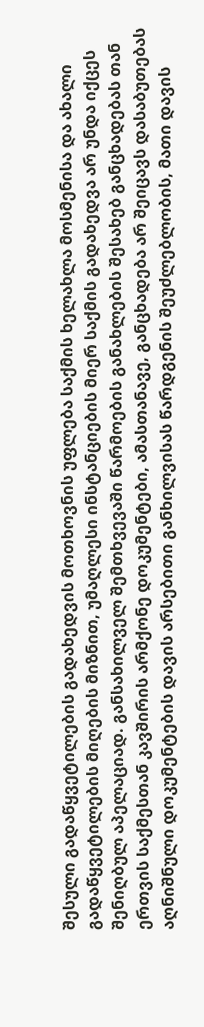შესული გადაწყვეტილების გადახედვის მოთხოვნის უფლება საქმის ხელახლა მოსმენისა და ახალი გადაწყვეტილების მიღების მიზნით, უმაღლესი ინსტანციების მიერ საქმის გადახედვა არ უნდა იქცეს შენიღბულ აპელაციად. განსახილველ შემთხვევაში წარმოების განახლების შესახებ განცხადებას თან ერთვის საქმესთან კავშირის არმქონე დოკუმენტები, ამასთანავე, განცხადება არ შეიცავს დასაბუთებას აღნიშნული დოკუმენტების დავის არსებითი განხილვისას წარდგენის შეუძლებლობის, მათი დავის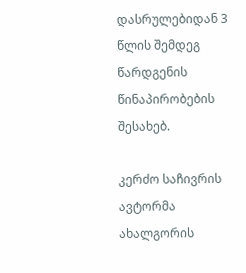დასრულებიდან 3 წლის შემდეგ წარდგენის წინაპირობების შესახებ.

კერძო საჩივრის ავტორმა ახალგორის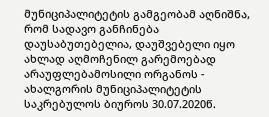მუნიციპალიტეტის გამგეობამ აღნიშნა, რომ სადავო განჩინება დაუსაბუთებელია, დაუშვებელი იყო ახლად აღმოჩენილ გარემოებად არაუფლებამოსილი ორგანოს - ახალგორის მუნიციპალიტეტის საკრებულოს ბიუროს 30.07.2020წ.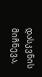დასკვნის მიჩნევა,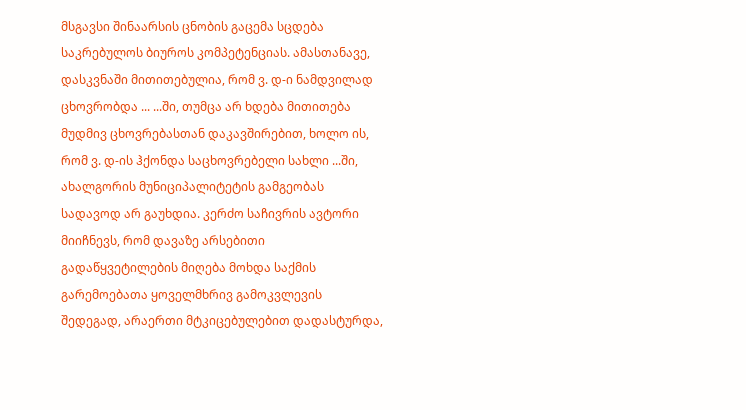მსგავსი შინაარსის ცნობის გაცემა სცდება საკრებულოს ბიუროს კომპეტენციას. ამასთანავე, დასკვნაში მითითებულია, რომ ვ. დ-ი ნამდვილად ცხოვრობდა ... ...ში, თუმცა არ ხდება მითითება მუდმივ ცხოვრებასთან დაკავშირებით, ხოლო ის, რომ ვ. დ-ის ჰქონდა საცხოვრებელი სახლი ...ში, ახალგორის მუნიციპალიტეტის გამგეობას სადავოდ არ გაუხდია. კერძო საჩივრის ავტორი მიიჩნევს, რომ დავაზე არსებითი გადაწყვეტილების მიღება მოხდა საქმის გარემოებათა ყოველმხრივ გამოკვლევის შედეგად, არაერთი მტკიცებულებით დადასტურდა,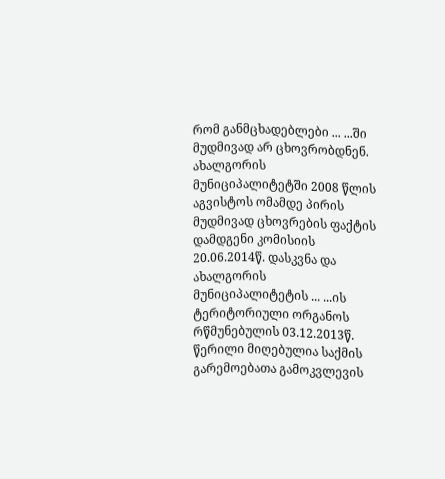რომ განმცხადებლები ... ...ში მუდმივად არ ცხოვრობდნენ. ახალგორის მუნიციპალიტეტში 2008 წლის აგვისტოს ომამდე პირის მუდმივად ცხოვრების ფაქტის დამდგენი კომისიის 20.06.2014წ. დასკვნა და ახალგორის მუნიციპალიტეტის ... ...ის ტერიტორიული ორგანოს რწმუნებულის 03.12.2013წ. წერილი მიღებულია საქმის გარემოებათა გამოკვლევის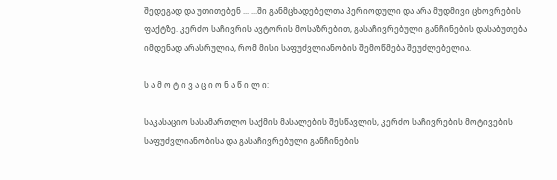შედეგად და უთითებენ ... ...ში განმცხადებელთა პერიოდული და არა მუდმივი ცხოვრების ფაქტზე. კერძო საჩივრის ავტორის მოსაზრებით, გასაჩივრებული განჩინების დასაბუთება იმდენად არასრულია, რომ მისი საფუძვლიანობის შემოწმება შეუძლებელია.

ს ა მ ო ტ ი ვ ა ც ი ო ნ ა წ ი ლ ი:

საკასაციო სასამართლო საქმის მასალების შესწავლის, კერძო საჩივრების მოტივების საფუძვლიანობისა და გასაჩივრებული განჩინების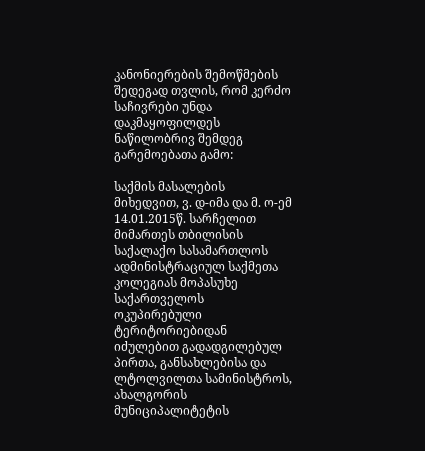კანონიერების შემოწმების შედეგად თვლის, რომ კერძო საჩივრები უნდა დაკმაყოფილდეს ნაწილობრივ შემდეგ გარემოებათა გამო:

საქმის მასალების მიხედვით, ვ. დ-იმა და მ. ო-ემ 14.01.2015წ. სარჩელით მიმართეს თბილისის საქალაქო სასამართლოს ადმინისტრაციულ საქმეთა კოლეგიას მოპასუხე საქართველოს ოკუპირებული ტერიტორიებიდან იძულებით გადადგილებულ პირთა, განსახლებისა და ლტოლვილთა სამინისტროს, ახალგორის მუნიციპალიტეტის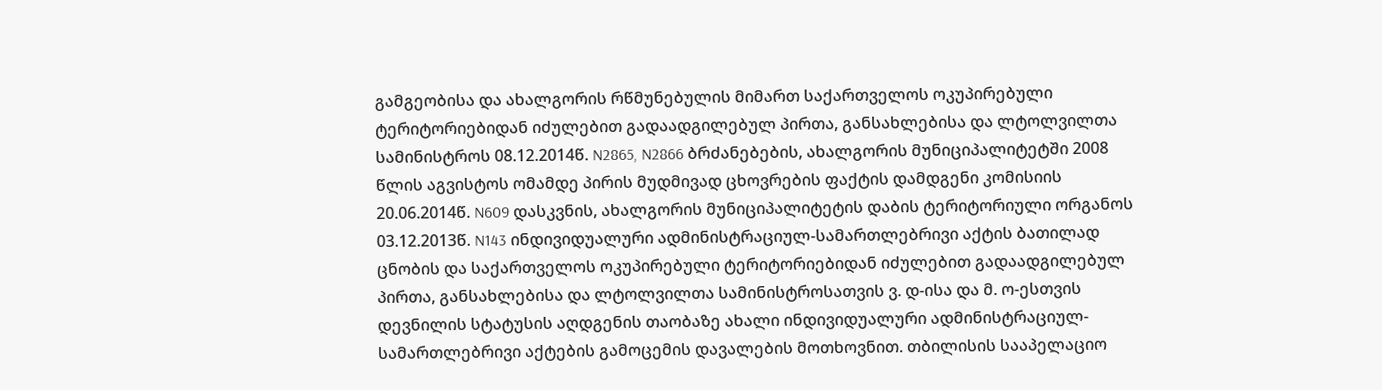გამგეობისა და ახალგორის რწმუნებულის მიმართ საქართველოს ოკუპირებული ტერიტორიებიდან იძულებით გადაადგილებულ პირთა, განსახლებისა და ლტოლვილთა სამინისტროს 08.12.2014წ. N2865, N2866 ბრძანებების, ახალგორის მუნიციპალიტეტში 2008 წლის აგვისტოს ომამდე პირის მუდმივად ცხოვრების ფაქტის დამდგენი კომისიის 20.06.2014წ. N609 დასკვნის, ახალგორის მუნიციპალიტეტის დაბის ტერიტორიული ორგანოს 03.12.2013წ. N143 ინდივიდუალური ადმინისტრაციულ-სამართლებრივი აქტის ბათილად ცნობის და საქართველოს ოკუპირებული ტერიტორიებიდან იძულებით გადაადგილებულ პირთა, განსახლებისა და ლტოლვილთა სამინისტროსათვის ვ. დ-ისა და მ. ო-ესთვის დევნილის სტატუსის აღდგენის თაობაზე ახალი ინდივიდუალური ადმინისტრაციულ-სამართლებრივი აქტების გამოცემის დავალების მოთხოვნით. თბილისის სააპელაციო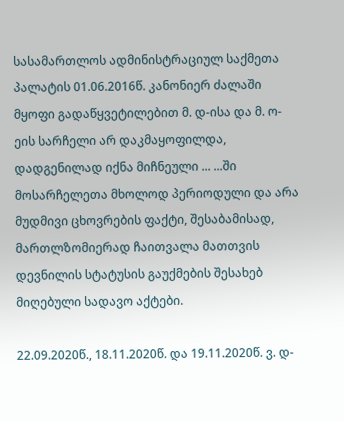სასამართლოს ადმინისტრაციულ საქმეთა პალატის 01.06.2016წ. კანონიერ ძალაში მყოფი გადაწყვეტილებით მ. დ-ისა და მ. ო-ეის სარჩელი არ დაკმაყოფილდა, დადგენილად იქნა მიჩნეული ... ...ში მოსარჩელეთა მხოლოდ პერიოდული და არა მუდმივი ცხოვრების ფაქტი, შესაბამისად, მართლზომიერად ჩაითვალა მათთვის დევნილის სტატუსის გაუქმების შესახებ მიღებული სადავო აქტები.

22.09.2020წ., 18.11.2020წ. და 19.11.2020წ. ვ. დ-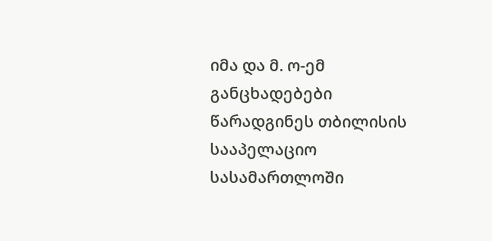იმა და მ. ო-ემ განცხადებები წარადგინეს თბილისის სააპელაციო სასამართლოში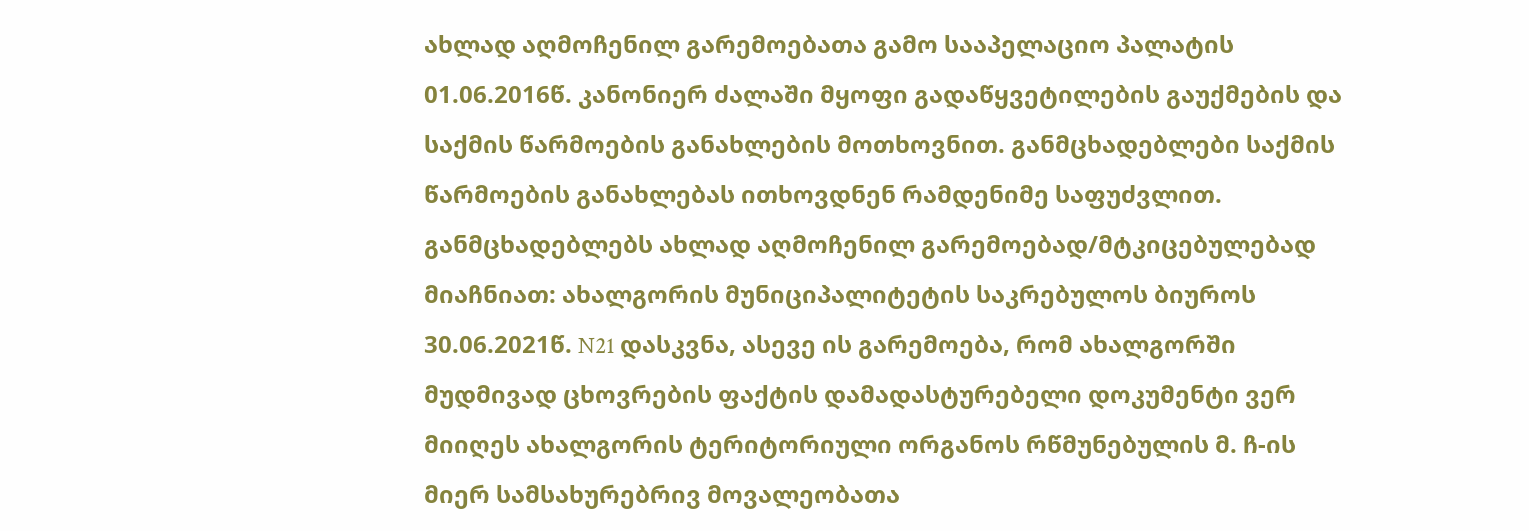ახლად აღმოჩენილ გარემოებათა გამო სააპელაციო პალატის 01.06.2016წ. კანონიერ ძალაში მყოფი გადაწყვეტილების გაუქმების და საქმის წარმოების განახლების მოთხოვნით. განმცხადებლები საქმის წარმოების განახლებას ითხოვდნენ რამდენიმე საფუძვლით. განმცხადებლებს ახლად აღმოჩენილ გარემოებად/მტკიცებულებად მიაჩნიათ: ახალგორის მუნიციპალიტეტის საკრებულოს ბიუროს 30.06.2021წ. N21 დასკვნა, ასევე ის გარემოება, რომ ახალგორში მუდმივად ცხოვრების ფაქტის დამადასტურებელი დოკუმენტი ვერ მიიღეს ახალგორის ტერიტორიული ორგანოს რწმუნებულის მ. ჩ-ის მიერ სამსახურებრივ მოვალეობათა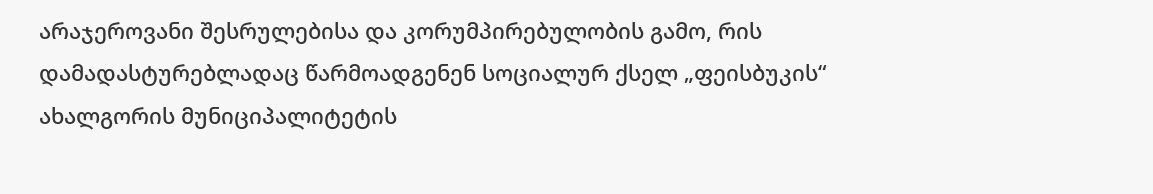არაჯეროვანი შესრულებისა და კორუმპირებულობის გამო, რის დამადასტურებლადაც წარმოადგენენ სოციალურ ქსელ „ფეისბუკის“ ახალგორის მუნიციპალიტეტის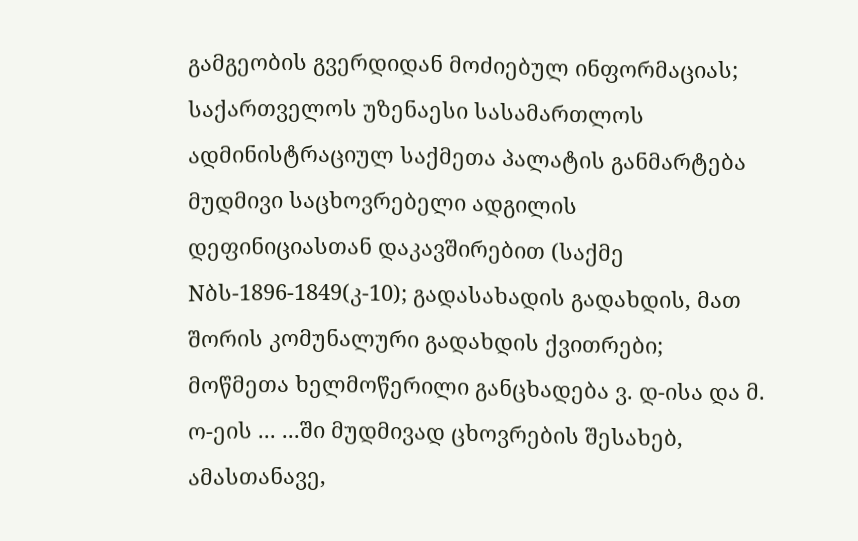გამგეობის გვერდიდან მოძიებულ ინფორმაციას; საქართველოს უზენაესი სასამართლოს ადმინისტრაციულ საქმეთა პალატის განმარტება მუდმივი საცხოვრებელი ადგილის დეფინიციასთან დაკავშირებით (საქმე Nბს-1896-1849(კ-10); გადასახადის გადახდის, მათ შორის კომუნალური გადახდის ქვითრები; მოწმეთა ხელმოწერილი განცხადება ვ. დ-ისა და მ. ო-ეის ... ...ში მუდმივად ცხოვრების შესახებ, ამასთანავე,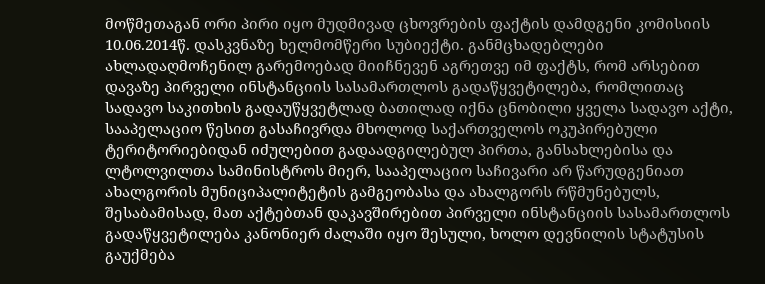მოწმეთაგან ორი პირი იყო მუდმივად ცხოვრების ფაქტის დამდგენი კომისიის 10.06.2014წ. დასკვნაზე ხელმომწერი სუბიექტი. განმცხადებლები ახლადაღმოჩენილ გარემოებად მიიჩნევენ აგრეთვე იმ ფაქტს, რომ არსებით დავაზე პირველი ინსტანციის სასამართლოს გადაწყვეტილება, რომლითაც სადავო საკითხის გადაუწყვეტლად ბათილად იქნა ცნობილი ყველა სადავო აქტი, სააპელაციო წესით გასაჩივრდა მხოლოდ საქართველოს ოკუპირებული ტერიტორიებიდან იძულებით გადაადგილებულ პირთა, განსახლებისა და ლტოლვილთა სამინისტროს მიერ, სააპელაციო საჩივარი არ წარუდგენიათ ახალგორის მუნიციპალიტეტის გამგეობასა და ახალგორს რწმუნებულს, შესაბამისად, მათ აქტებთან დაკავშირებით პირველი ინსტანციის სასამართლოს გადაწყვეტილება კანონიერ ძალაში იყო შესული, ხოლო დევნილის სტატუსის გაუქმება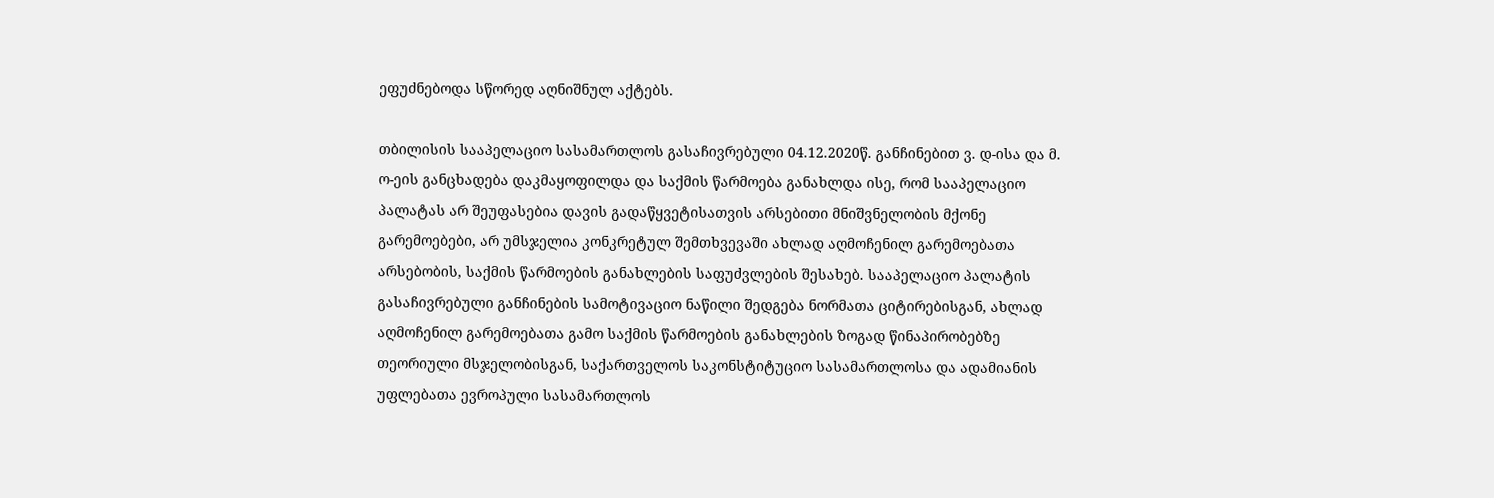ეფუძნებოდა სწორედ აღნიშნულ აქტებს.

თბილისის სააპელაციო სასამართლოს გასაჩივრებული 04.12.2020წ. განჩინებით ვ. დ-ისა და მ. ო-ეის განცხადება დაკმაყოფილდა და საქმის წარმოება განახლდა ისე, რომ სააპელაციო პალატას არ შეუფასებია დავის გადაწყვეტისათვის არსებითი მნიშვნელობის მქონე გარემოებები, არ უმსჯელია კონკრეტულ შემთხვევაში ახლად აღმოჩენილ გარემოებათა არსებობის, საქმის წარმოების განახლების საფუძვლების შესახებ. სააპელაციო პალატის გასაჩივრებული განჩინების სამოტივაციო ნაწილი შედგება ნორმათა ციტირებისგან, ახლად აღმოჩენილ გარემოებათა გამო საქმის წარმოების განახლების ზოგად წინაპირობებზე თეორიული მსჯელობისგან, საქართველოს საკონსტიტუციო სასამართლოსა და ადამიანის უფლებათა ევროპული სასამართლოს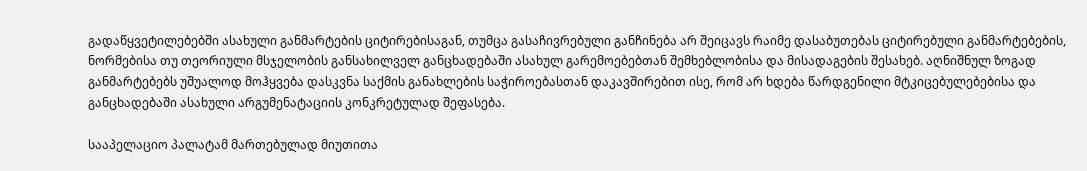გადაწყვეტილებებში ასახული განმარტების ციტირებისაგან, თუმცა გასაჩივრებული განჩინება არ შეიცავს რაიმე დასაბუთებას ციტირებული განმარტებების, ნორმებისა თუ თეორიული მსჯელობის განსახილველ განცხადებაში ასახულ გარემოებებთან შემხებლობისა და მისადაგების შესახებ. აღნიშნულ ზოგად განმარტებებს უშუალოდ მოჰყვება დასკვნა საქმის განახლების საჭიროებასთან დაკავშირებით ისე, რომ არ ხდება წარდგენილი მტკიცებულებებისა და განცხადებაში ასახული არგუმენატაციის კონკრეტულად შეფასება.

სააპელაციო პალატამ მართებულად მიუთითა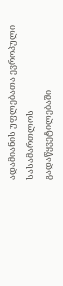ადამიანის უფლებათა ევროპული სასამართლოს გადაწყვეტილებაში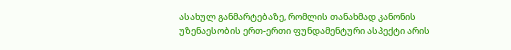ასახულ განმარტებაზე, რომლის თანახმად კანონის უზენაესობის ერთ-ერთი ფუნდამენტური ასპექტი არის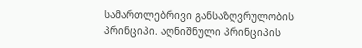სამართლებრივი განსაზღვრულობის პრინციპი. აღნიშნული პრინციპის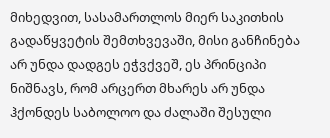მიხედვით, სასამართლოს მიერ საკითხის გადაწყვეტის შემთხვევაში, მისი განჩინება არ უნდა დადგეს ეჭვქვეშ, ეს პრინციპი ნიშნავს, რომ არცერთ მხარეს არ უნდა ჰქონდეს საბოლოო და ძალაში შესული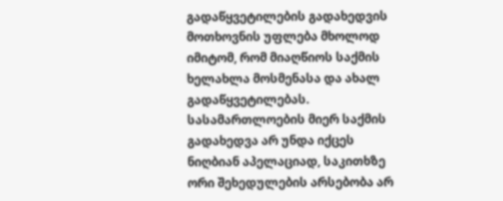გადაწყვეტილების გადახედვის მოთხოვნის უფლება მხოლოდ იმიტომ, რომ მიაღწიოს საქმის ხელახლა მოსმენასა და ახალ გადაწყვეტილებას. სასამართლოების მიერ საქმის გადახედვა არ უნდა იქცეს ნიღბიან აპელაციად, საკითხზე ორი შეხედულების არსებობა არ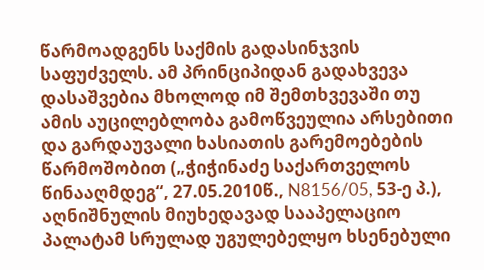წარმოადგენს საქმის გადასინჯვის საფუძველს. ამ პრინციპიდან გადახვევა დასაშვებია მხოლოდ იმ შემთხვევაში თუ ამის აუცილებლობა გამოწვეულია არსებითი და გარდაუვალი ხასიათის გარემოებების წარმოშობით („ჭიჭინაძე საქართველოს წინააღმდეგ“, 27.05.2010წ., N8156/05, 53-ე პ.), აღნიშნულის მიუხედავად სააპელაციო პალატამ სრულად უგულებელყო ხსენებული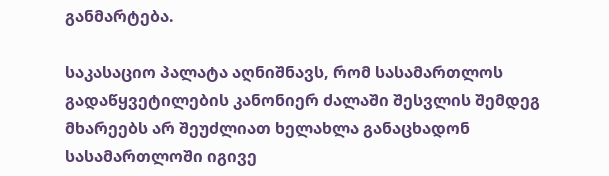განმარტება.

საკასაციო პალატა აღნიშნავს, რომ სასამართლოს გადაწყვეტილების კანონიერ ძალაში შესვლის შემდეგ მხარეებს არ შეუძლიათ ხელახლა განაცხადონ სასამართლოში იგივე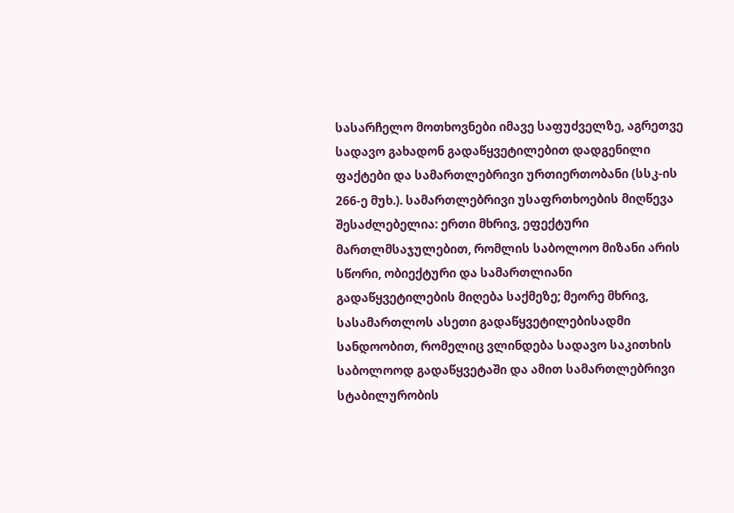სასარჩელო მოთხოვნები იმავე საფუძველზე, აგრეთვე სადავო გახადონ გადაწყვეტილებით დადგენილი ფაქტები და სამართლებრივი ურთიერთობანი (სსკ-ის 266-ე მუხ.). სამართლებრივი უსაფრთხოების მიღწევა შესაძლებელია: ერთი მხრივ, ეფექტური მართლმსაჯულებით, რომლის საბოლოო მიზანი არის სწორი, ობიექტური და სამართლიანი გადაწყვეტილების მიღება საქმეზე; მეორე მხრივ, სასამართლოს ასეთი გადაწყვეტილებისადმი სანდოობით, რომელიც ვლინდება სადავო საკითხის საბოლოოდ გადაწყვეტაში და ამით სამართლებრივი სტაბილურობის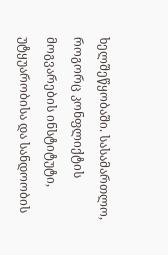ხელშეწყობაში. სასამართლო, როგორც კონფლიქტის მოგვარების ინსტიტუტი, უტყუარობისა და სანდოობის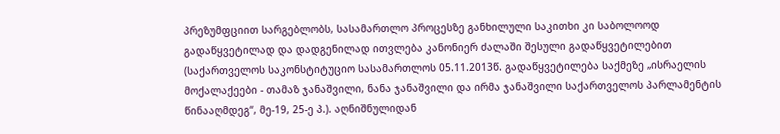პრეზუმფციით სარგებლობს, სასამართლო პროცესზე განხილული საკითხი კი საბოლოოდ გადაწყვეტილად და დადგენილად ითვლება კანონიერ ძალაში შესული გადაწყვეტილებით (საქართველოს საკონსტიტუციო სასამართლოს 05.11.2013წ. გადაწყვეტილება საქმეზე „ისრაელის მოქალაქეები - თამაზ ჯანაშვილი, ნანა ჯანაშვილი და ირმა ჯანაშვილი საქართველოს პარლამენტის წინააღმდეგ“, მე-19, 25-ე პ.). აღნიშნულიდან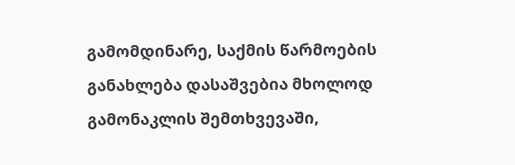გამომდინარე, საქმის წარმოების განახლება დასაშვებია მხოლოდ გამონაკლის შემთხვევაში,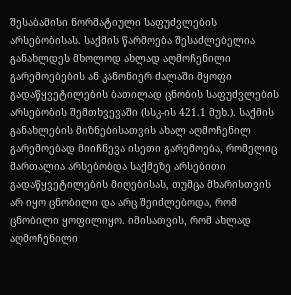შესაბამისი ნორმატიული საფუძვლების არსებობისას. საქმის წარმოება შესაძლებელია განახლდეს მხოლოდ ახლად აღმოჩენილი გარემოებების ან კანონიერ ძალაში მყოფი გადაწყვეტილების ბათილად ცნობის საფუძვლების არსებობის შემთხვევაში (სსკ-ის 421.1 მუხ.). საქმის განახლების მიზნებისათვის ახალ აღმოჩენილ გარემოებად მიიჩნევა ისეთი გარემოება, რომელიც მართალია არსებობდა საქმეზე არსებითი გადაწყვეტილების მიღებისას, თუმცა მხარისთვის არ იყო ცნობილი და არც შეიძლებოდა, რომ ცნობილი ყოფილიყო. იმისათვის, რომ ახლად აღმოჩენილი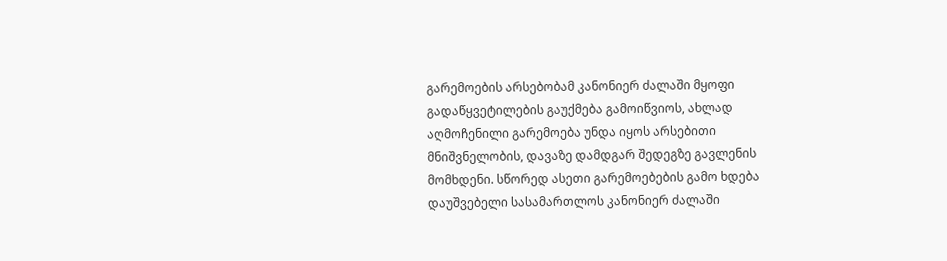გარემოების არსებობამ კანონიერ ძალაში მყოფი გადაწყვეტილების გაუქმება გამოიწვიოს, ახლად აღმოჩენილი გარემოება უნდა იყოს არსებითი მნიშვნელობის, დავაზე დამდგარ შედეგზე გავლენის მომხდენი. სწორედ ასეთი გარემოებების გამო ხდება დაუშვებელი სასამართლოს კანონიერ ძალაში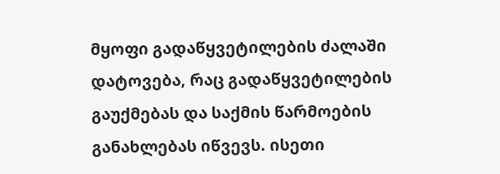მყოფი გადაწყვეტილების ძალაში დატოვება, რაც გადაწყვეტილების გაუქმებას და საქმის წარმოების განახლებას იწვევს. ისეთი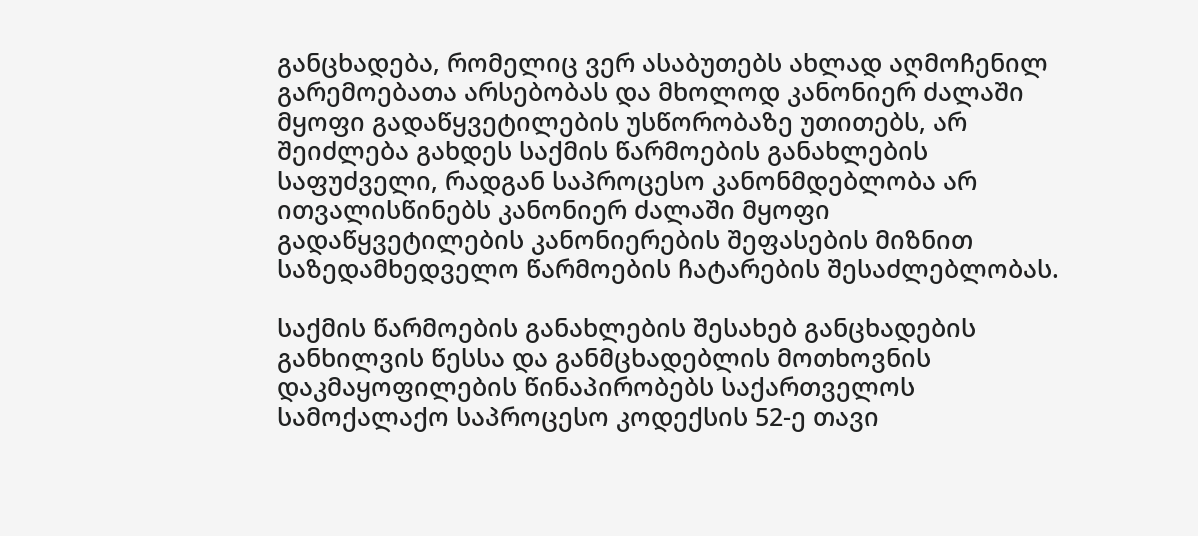განცხადება, რომელიც ვერ ასაბუთებს ახლად აღმოჩენილ გარემოებათა არსებობას და მხოლოდ კანონიერ ძალაში მყოფი გადაწყვეტილების უსწორობაზე უთითებს, არ შეიძლება გახდეს საქმის წარმოების განახლების საფუძველი, რადგან საპროცესო კანონმდებლობა არ ითვალისწინებს კანონიერ ძალაში მყოფი გადაწყვეტილების კანონიერების შეფასების მიზნით საზედამხედველო წარმოების ჩატარების შესაძლებლობას.

საქმის წარმოების განახლების შესახებ განცხადების განხილვის წესსა და განმცხადებლის მოთხოვნის დაკმაყოფილების წინაპირობებს საქართველოს სამოქალაქო საპროცესო კოდექსის 52-ე თავი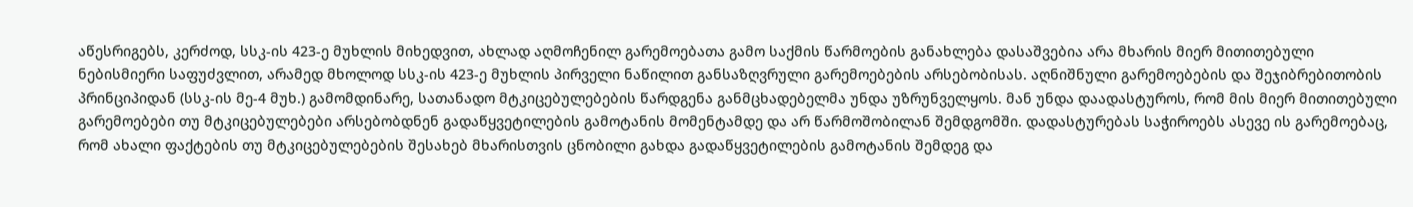აწესრიგებს, კერძოდ, სსკ-ის 423-ე მუხლის მიხედვით, ახლად აღმოჩენილ გარემოებათა გამო საქმის წარმოების განახლება დასაშვებია არა მხარის მიერ მითითებული ნებისმიერი საფუძვლით, არამედ მხოლოდ სსკ-ის 423-ე მუხლის პირველი ნაწილით განსაზღვრული გარემოებების არსებობისას. აღნიშნული გარემოებების და შეჯიბრებითობის პრინციპიდან (სსკ-ის მე-4 მუხ.) გამომდინარე, სათანადო მტკიცებულებების წარდგენა განმცხადებელმა უნდა უზრუნველყოს. მან უნდა დაადასტუროს, რომ მის მიერ მითითებული გარემოებები თუ მტკიცებულებები არსებობდნენ გადაწყვეტილების გამოტანის მომენტამდე და არ წარმოშობილან შემდგომში. დადასტურებას საჭიროებს ასევე ის გარემოებაც, რომ ახალი ფაქტების თუ მტკიცებულებების შესახებ მხარისთვის ცნობილი გახდა გადაწყვეტილების გამოტანის შემდეგ და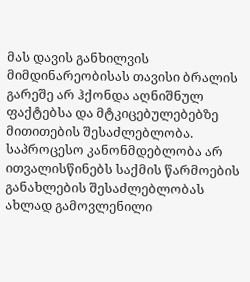მას დავის განხილვის მიმდინარეობისას თავისი ბრალის გარეშე არ ჰქონდა აღნიშნულ ფაქტებსა და მტკიცებულებებზე მითითების შესაძლებლობა. საპროცესო კანონმდებლობა არ ითვალისწინებს საქმის წარმოების განახლების შესაძლებლობას ახლად გამოვლენილი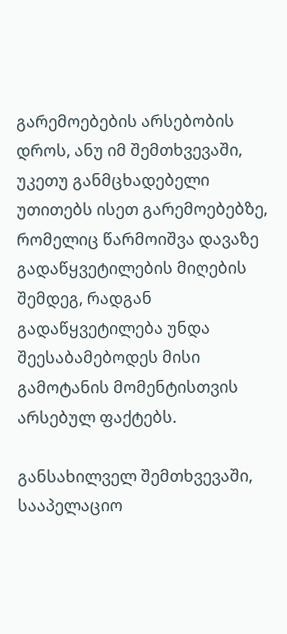გარემოებების არსებობის დროს, ანუ იმ შემთხვევაში, უკეთუ განმცხადებელი უთითებს ისეთ გარემოებებზე, რომელიც წარმოიშვა დავაზე გადაწყვეტილების მიღების შემდეგ, რადგან გადაწყვეტილება უნდა შეესაბამებოდეს მისი გამოტანის მომენტისთვის არსებულ ფაქტებს.

განსახილველ შემთხვევაში, სააპელაციო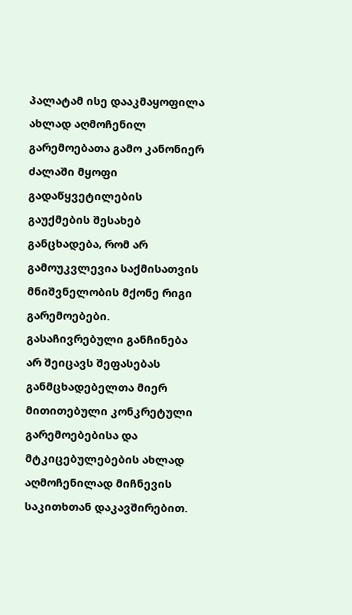პალატამ ისე დააკმაყოფილა ახლად აღმოჩენილ გარემოებათა გამო კანონიერ ძალაში მყოფი გადაწყვეტილების გაუქმების შესახებ განცხადება, რომ არ გამოუკვლევია საქმისათვის მნიშვნელობის მქონე რიგი გარემოებები. გასაჩივრებული განჩინება არ შეიცავს შეფასებას განმცხადებელთა მიერ მითითებული კონკრეტული გარემოებებისა და მტკიცებულებების ახლად აღმოჩენილად მიჩნევის საკითხთან დაკავშირებით.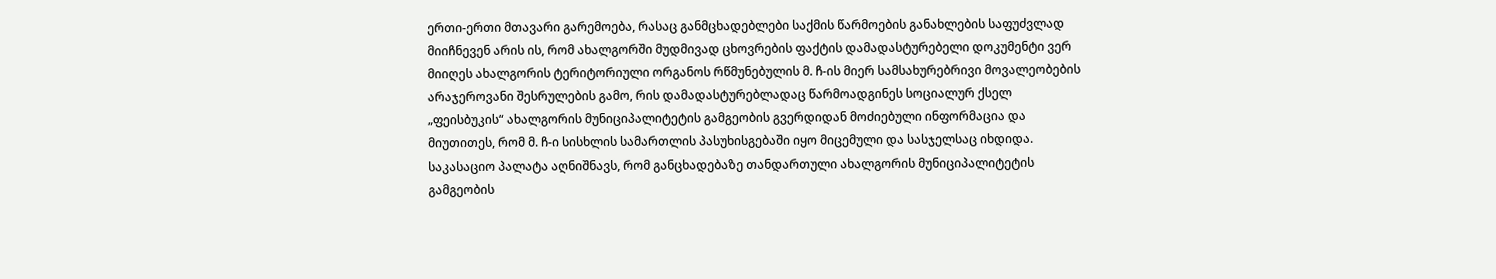ერთი-ერთი მთავარი გარემოება, რასაც განმცხადებლები საქმის წარმოების განახლების საფუძვლად მიიჩნევენ არის ის, რომ ახალგორში მუდმივად ცხოვრების ფაქტის დამადასტურებელი დოკუმენტი ვერ მიიღეს ახალგორის ტერიტორიული ორგანოს რწმუნებულის მ. ჩ-ის მიერ სამსახურებრივი მოვალეობების არაჯეროვანი შესრულების გამო, რის დამადასტურებლადაც წარმოადგინეს სოციალურ ქსელ „ფეისბუკის“ ახალგორის მუნიციპალიტეტის გამგეობის გვერდიდან მოძიებული ინფორმაცია და მიუთითეს, რომ მ. ჩ-ი სისხლის სამართლის პასუხისგებაში იყო მიცემული და სასჯელსაც იხდიდა. საკასაციო პალატა აღნიშნავს, რომ განცხადებაზე თანდართული ახალგორის მუნიციპალიტეტის გამგეობის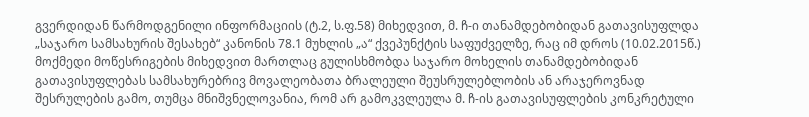გვერდიდან წარმოდგენილი ინფორმაციის (ტ.2, ს.ფ.58) მიხედვით, მ. ჩ-ი თანამდებობიდან გათავისუფლდა „საჯარო სამსახურის შესახებ“ კანონის 78.1 მუხლის „ა“ ქვეპუნქტის საფუძველზე, რაც იმ დროს (10.02.2015წ.) მოქმედი მოწესრიგების მიხედვით მართლაც გულისხმობდა საჯარო მოხელის თანამდებობიდან გათავისუფლებას სამსახურებრივ მოვალეობათა ბრალეული შეუსრულებლობის ან არაჯეროვნად შესრულების გამო, თუმცა მნიშვნელოვანია, რომ არ გამოკვლეულა მ. ჩ-ის გათავისუფლების კონკრეტული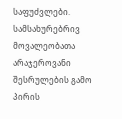საფუძვლები. სამსახურებრივ მოვალეობათა არაჯეროვანი შესრულების გამო პირის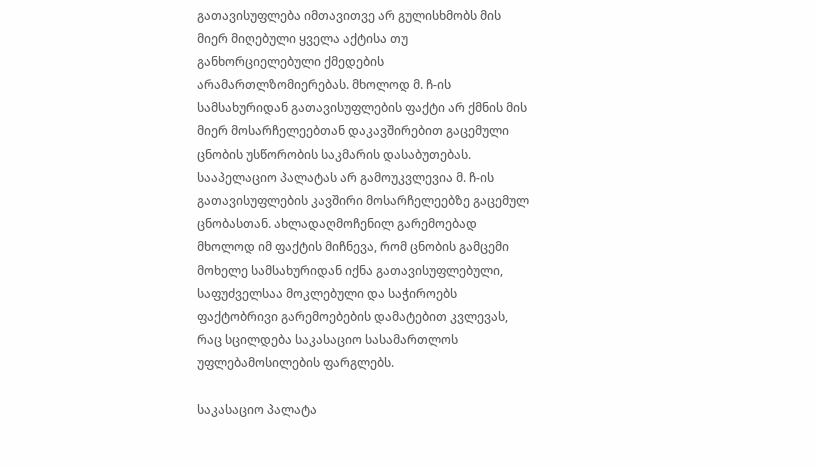გათავისუფლება იმთავითვე არ გულისხმობს მის მიერ მიღებული ყველა აქტისა თუ განხორციელებული ქმედების არამართლზომიერებას. მხოლოდ მ. ჩ-ის სამსახურიდან გათავისუფლების ფაქტი არ ქმნის მის მიერ მოსარჩელეებთან დაკავშირებით გაცემული ცნობის უსწორობის საკმარის დასაბუთებას. სააპელაციო პალატას არ გამოუკვლევია მ. ჩ-ის გათავისუფლების კავშირი მოსარჩელეებზე გაცემულ ცნობასთან. ახლადაღმოჩენილ გარემოებად მხოლოდ იმ ფაქტის მიჩნევა, რომ ცნობის გამცემი მოხელე სამსახურიდან იქნა გათავისუფლებული, საფუძველსაა მოკლებული და საჭიროებს ფაქტობრივი გარემოებების დამატებით კვლევას, რაც სცილდება საკასაციო სასამართლოს უფლებამოსილების ფარგლებს.

საკასაციო პალატა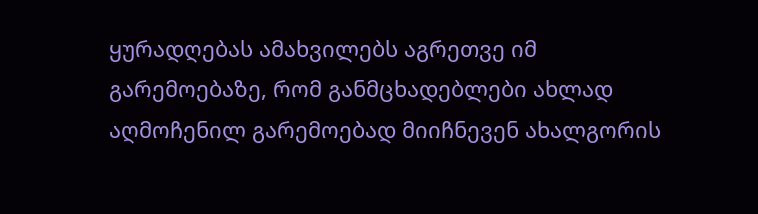ყურადღებას ამახვილებს აგრეთვე იმ გარემოებაზე, რომ განმცხადებლები ახლად აღმოჩენილ გარემოებად მიიჩნევენ ახალგორის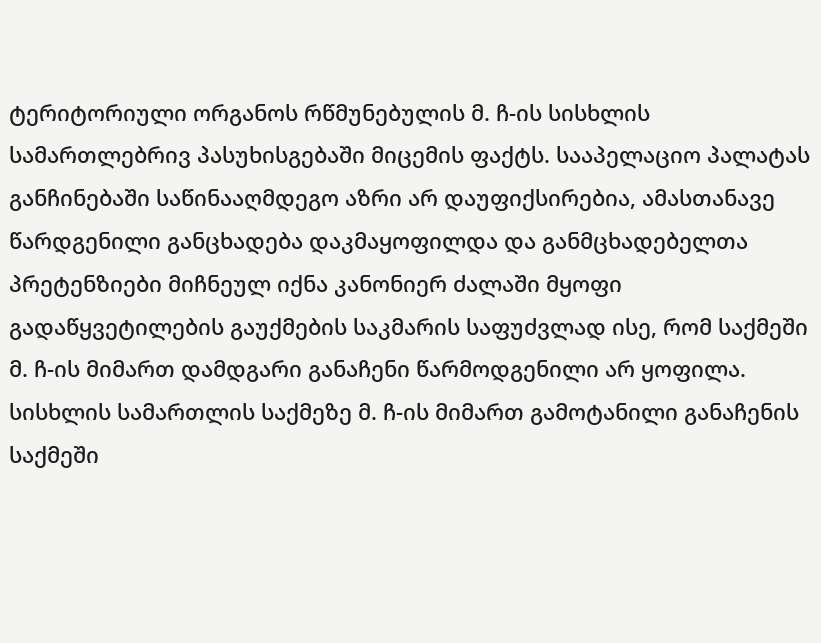ტერიტორიული ორგანოს რწმუნებულის მ. ჩ-ის სისხლის სამართლებრივ პასუხისგებაში მიცემის ფაქტს. სააპელაციო პალატას განჩინებაში საწინააღმდეგო აზრი არ დაუფიქსირებია, ამასთანავე წარდგენილი განცხადება დაკმაყოფილდა და განმცხადებელთა პრეტენზიები მიჩნეულ იქნა კანონიერ ძალაში მყოფი გადაწყვეტილების გაუქმების საკმარის საფუძვლად ისე, რომ საქმეში მ. ჩ-ის მიმართ დამდგარი განაჩენი წარმოდგენილი არ ყოფილა. სისხლის სამართლის საქმეზე მ. ჩ-ის მიმართ გამოტანილი განაჩენის საქმეში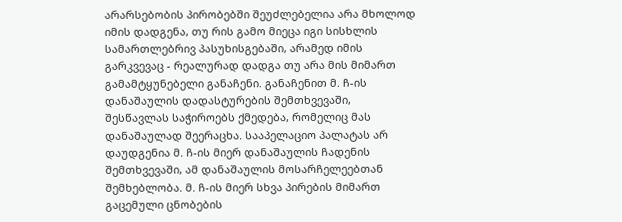არარსებობის პირობებში შეუძლებელია არა მხოლოდ იმის დადგენა, თუ რის გამო მიეცა იგი სისხლის სამართლებრივ პასუხისგებაში, არამედ იმის გარკვევაც - რეალურად დადგა თუ არა მის მიმართ გამამტყუნებელი განაჩენი. განაჩენით მ. ჩ-ის დანაშაულის დადასტურების შემთხვევაში, შესწავლას საჭიროებს ქმედება, რომელიც მას დანაშაულად შეერაცხა. სააპელაციო პალატას არ დაუდგენია მ. ჩ-ის მიერ დანაშაულის ჩადენის შემთხვევაში, ამ დანაშაულის მოსარჩელეებთან შემხებლობა. მ. ჩ-ის მიერ სხვა პირების მიმართ გაცემული ცნობების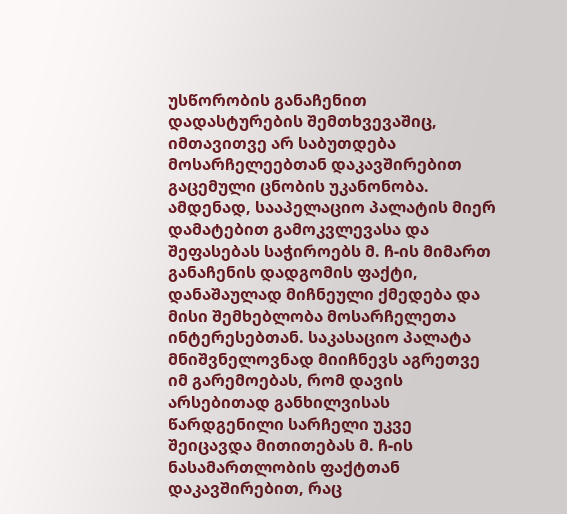უსწორობის განაჩენით დადასტურების შემთხვევაშიც, იმთავითვე არ საბუთდება მოსარჩელეებთან დაკავშირებით გაცემული ცნობის უკანონობა. ამდენად, სააპელაციო პალატის მიერ დამატებით გამოკვლევასა და შეფასებას საჭიროებს მ. ჩ-ის მიმართ განაჩენის დადგომის ფაქტი, დანაშაულად მიჩნეული ქმედება და მისი შემხებლობა მოსარჩელეთა ინტერესებთან. საკასაციო პალატა მნიშვნელოვნად მიიჩნევს აგრეთვე იმ გარემოებას, რომ დავის არსებითად განხილვისას წარდგენილი სარჩელი უკვე შეიცავდა მითითებას მ. ჩ-ის ნასამართლობის ფაქტთან დაკავშირებით, რაც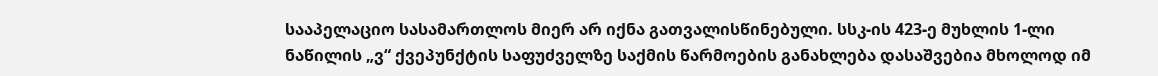სააპელაციო სასამართლოს მიერ არ იქნა გათვალისწინებული. სსკ-ის 423-ე მუხლის 1-ლი ნაწილის „ვ“ ქვეპუნქტის საფუძველზე საქმის წარმოების განახლება დასაშვებია მხოლოდ იმ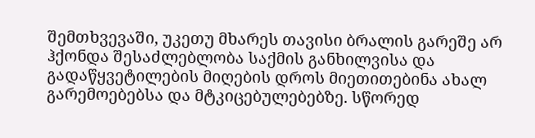შემთხვევაში, უკეთუ მხარეს თავისი ბრალის გარეშე არ ჰქონდა შესაძლებლობა საქმის განხილვისა და გადაწყვეტილების მიღების დროს მიეთითებინა ახალ გარემოებებსა და მტკიცებულებებზე. სწორედ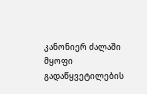კანონიერ ძალაში მყოფი გადაწყვეტილების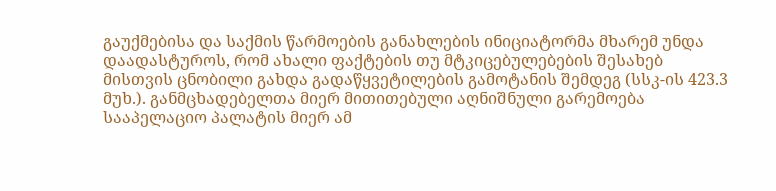გაუქმებისა და საქმის წარმოების განახლების ინიციატორმა მხარემ უნდა დაადასტუროს, რომ ახალი ფაქტების თუ მტკიცებულებების შესახებ მისთვის ცნობილი გახდა გადაწყვეტილების გამოტანის შემდეგ (სსკ-ის 423.3 მუხ.). განმცხადებელთა მიერ მითითებული აღნიშნული გარემოება სააპელაციო პალატის მიერ ამ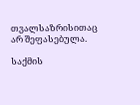თვალსაზრისითაც არ შეფასებულა.

საქმის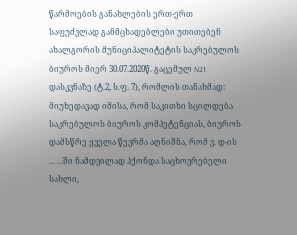წარმოების განახლების ერთ-ერთ საფუძვლად განმცხადებლები უთითებენ ახალგორის მუნიციპალიტეტის საკრებულოს ბიუროს მიერ 30.07.2020წ. გაცემულ N21 დასკვნაზე (ტ.2, ს.ფ. 7), რომლის თანახმად: მიუხედავად იმისა, რომ საკითხი სცილდება საკრებულოს ბიუროს კომპეტენციას, ბიუროს დამსწრე ყველა წევრმა აღნიშნა, რომ ვ. დ-ის ... ...ში ნამდვილად ჰქონდა საცხოვრებელი სახლი,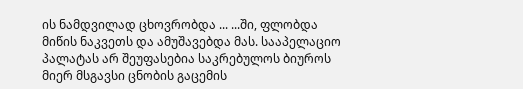ის ნამდვილად ცხოვრობდა ... ...ში, ფლობდა მიწის ნაკვეთს და ამუშავებდა მას. სააპელაციო პალატას არ შეუფასებია საკრებულოს ბიუროს მიერ მსგავსი ცნობის გაცემის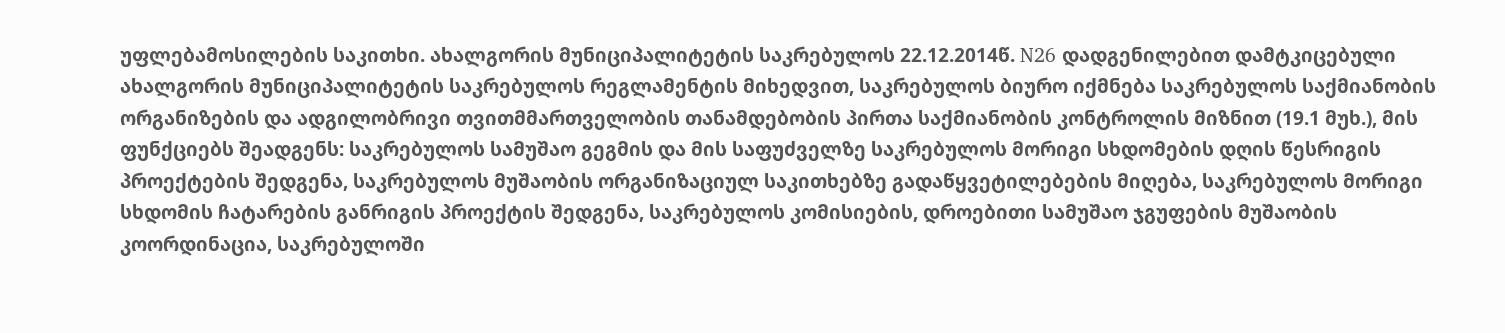უფლებამოსილების საკითხი. ახალგორის მუნიციპალიტეტის საკრებულოს 22.12.2014წ. N26 დადგენილებით დამტკიცებული ახალგორის მუნიციპალიტეტის საკრებულოს რეგლამენტის მიხედვით, საკრებულოს ბიურო იქმნება საკრებულოს საქმიანობის ორგანიზების და ადგილობრივი თვითმმართველობის თანამდებობის პირთა საქმიანობის კონტროლის მიზნით (19.1 მუხ.), მის ფუნქციებს შეადგენს: საკრებულოს სამუშაო გეგმის და მის საფუძველზე საკრებულოს მორიგი სხდომების დღის წესრიგის პროექტების შედგენა, საკრებულოს მუშაობის ორგანიზაციულ საკითხებზე გადაწყვეტილებების მიღება, საკრებულოს მორიგი სხდომის ჩატარების განრიგის პროექტის შედგენა, საკრებულოს კომისიების, დროებითი სამუშაო ჯგუფების მუშაობის კოორდინაცია, საკრებულოში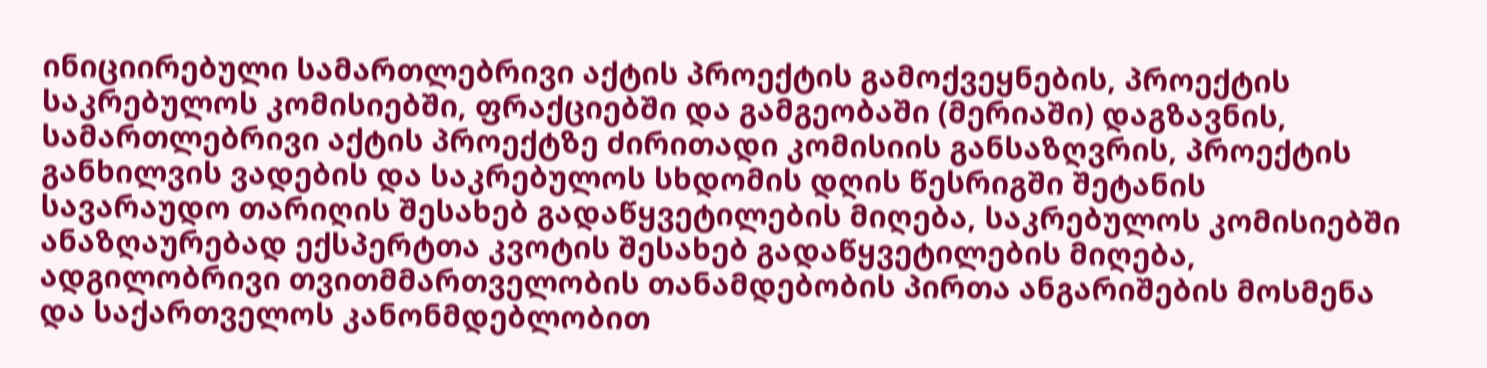ინიციირებული სამართლებრივი აქტის პროექტის გამოქვეყნების, პროექტის საკრებულოს კომისიებში, ფრაქციებში და გამგეობაში (მერიაში) დაგზავნის, სამართლებრივი აქტის პროექტზე ძირითადი კომისიის განსაზღვრის, პროექტის განხილვის ვადების და საკრებულოს სხდომის დღის წესრიგში შეტანის სავარაუდო თარიღის შესახებ გადაწყვეტილების მიღება, საკრებულოს კომისიებში ანაზღაურებად ექსპერტთა კვოტის შესახებ გადაწყვეტილების მიღება, ადგილობრივი თვითმმართველობის თანამდებობის პირთა ანგარიშების მოსმენა და საქართველოს კანონმდებლობით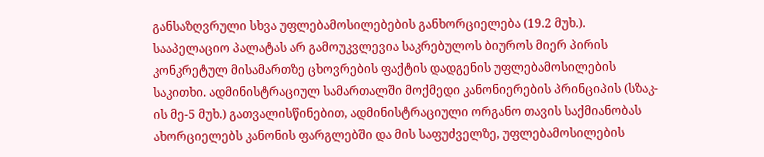განსაზღვრული სხვა უფლებამოსილებების განხორციელება (19.2 მუხ.). სააპელაციო პალატას არ გამოუკვლევია საკრებულოს ბიუროს მიერ პირის კონკრეტულ მისამართზე ცხოვრების ფაქტის დადგენის უფლებამოსილების საკითხი. ადმინისტრაციულ სამართალში მოქმედი კანონიერების პრინციპის (სზაკ-ის მე-5 მუხ.) გათვალისწინებით, ადმინისტრაციული ორგანო თავის საქმიანობას ახორციელებს კანონის ფარგლებში და მის საფუძველზე, უფლებამოსილების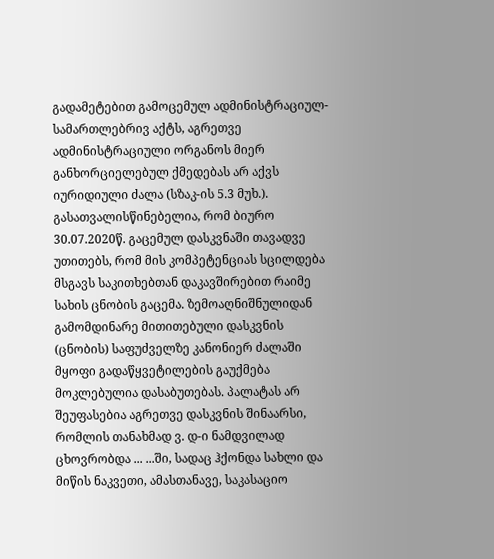გადამეტებით გამოცემულ ადმინისტრაციულ-სამართლებრივ აქტს, აგრეთვე ადმინისტრაციული ორგანოს მიერ განხორციელებულ ქმედებას არ აქვს იურიდიული ძალა (სზაკ-ის 5.3 მუხ.). გასათვალისწინებელია, რომ ბიურო 30.07.2020წ. გაცემულ დასკვნაში თავადვე უთითებს, რომ მის კომპეტენციას სცილდება მსგავს საკითხებთან დაკავშირებით რაიმე სახის ცნობის გაცემა. ზემოაღნიშნულიდან გამომდინარე მითითებული დასკვნის (ცნობის) საფუძველზე კანონიერ ძალაში მყოფი გადაწყვეტილების გაუქმება მოკლებულია დასაბუთებას. პალატას არ შეუფასებია აგრეთვე დასკვნის შინაარსი, რომლის თანახმად ვ. დ-ი ნამდვილად ცხოვრობდა ... ...ში, სადაც ჰქონდა სახლი და მიწის ნაკვეთი, ამასთანავე, საკასაციო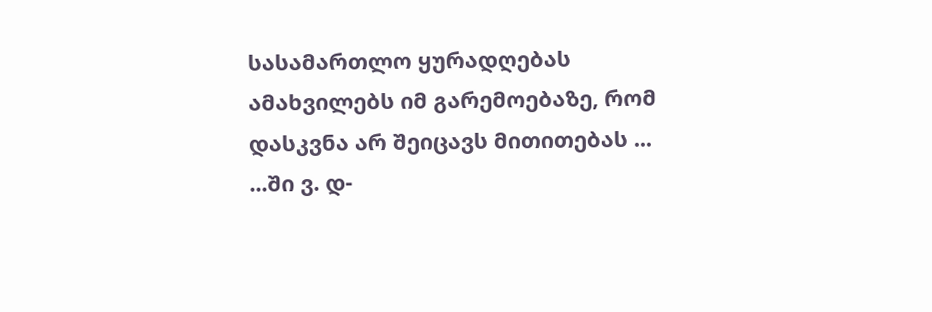სასამართლო ყურადღებას ამახვილებს იმ გარემოებაზე, რომ დასკვნა არ შეიცავს მითითებას ... ...ში ვ. დ-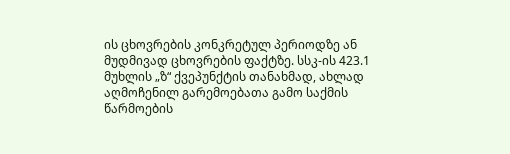ის ცხოვრების კონკრეტულ პერიოდზე ან მუდმივად ცხოვრების ფაქტზე. სსკ-ის 423.1 მუხლის „ზ“ ქვეპუნქტის თანახმად, ახლად აღმოჩენილ გარემოებათა გამო საქმის წარმოების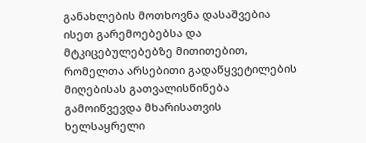განახლების მოთხოვნა დასაშვებია ისეთ გარემოებებსა და მტკიცებულებებზე მითითებით, რომელთა არსებითი გადაწყვეტილების მიღებისას გათვალისწინება გამოიწვევდა მხარისათვის ხელსაყრელი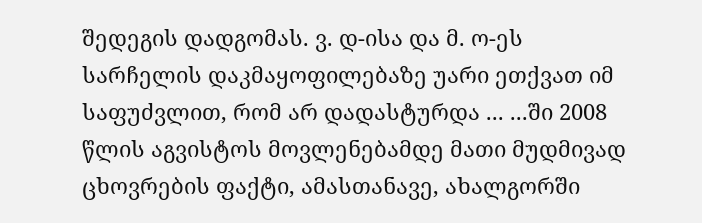შედეგის დადგომას. ვ. დ-ისა და მ. ო-ეს სარჩელის დაკმაყოფილებაზე უარი ეთქვათ იმ საფუძვლით, რომ არ დადასტურდა ... ...ში 2008 წლის აგვისტოს მოვლენებამდე მათი მუდმივად ცხოვრების ფაქტი, ამასთანავე, ახალგორში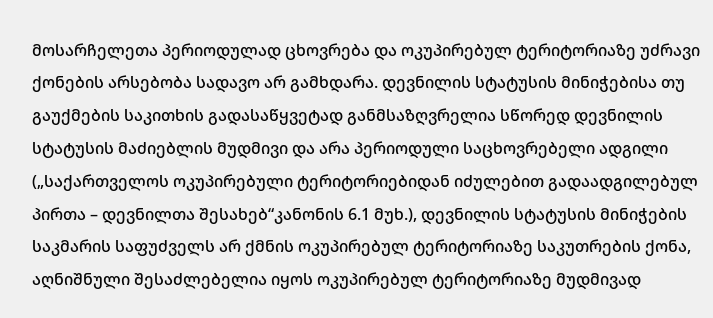მოსარჩელეთა პერიოდულად ცხოვრება და ოკუპირებულ ტერიტორიაზე უძრავი ქონების არსებობა სადავო არ გამხდარა. დევნილის სტატუსის მინიჭებისა თუ გაუქმების საკითხის გადასაწყვეტად განმსაზღვრელია სწორედ დევნილის სტატუსის მაძიებლის მუდმივი და არა პერიოდული საცხოვრებელი ადგილი („საქართველოს ოკუპირებული ტერიტორიებიდან იძულებით გადაადგილებულ პირთა – დევნილთა შესახებ“კანონის 6.1 მუხ.), დევნილის სტატუსის მინიჭების საკმარის საფუძველს არ ქმნის ოკუპირებულ ტერიტორიაზე საკუთრების ქონა, აღნიშნული შესაძლებელია იყოს ოკუპირებულ ტერიტორიაზე მუდმივად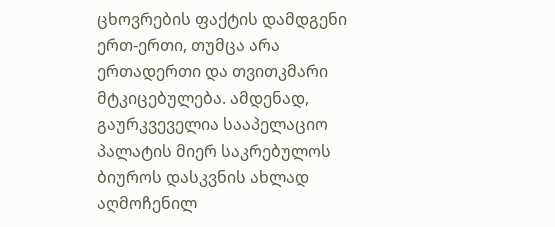ცხოვრების ფაქტის დამდგენი ერთ-ერთი, თუმცა არა ერთადერთი და თვითკმარი მტკიცებულება. ამდენად, გაურკვეველია სააპელაციო პალატის მიერ საკრებულოს ბიუროს დასკვნის ახლად აღმოჩენილ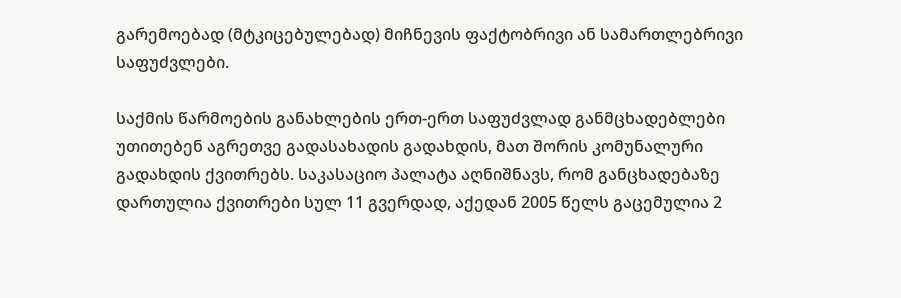გარემოებად (მტკიცებულებად) მიჩნევის ფაქტობრივი ან სამართლებრივი საფუძვლები.

საქმის წარმოების განახლების ერთ-ერთ საფუძვლად განმცხადებლები უთითებენ აგრეთვე გადასახადის გადახდის, მათ შორის კომუნალური გადახდის ქვითრებს. საკასაციო პალატა აღნიშნავს, რომ განცხადებაზე დართულია ქვითრები სულ 11 გვერდად, აქედან 2005 წელს გაცემულია 2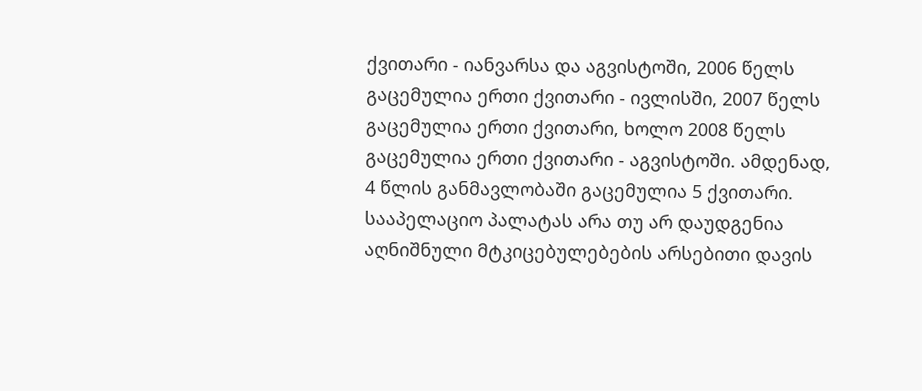ქვითარი - იანვარსა და აგვისტოში, 2006 წელს გაცემულია ერთი ქვითარი - ივლისში, 2007 წელს გაცემულია ერთი ქვითარი, ხოლო 2008 წელს გაცემულია ერთი ქვითარი - აგვისტოში. ამდენად, 4 წლის განმავლობაში გაცემულია 5 ქვითარი. სააპელაციო პალატას არა თუ არ დაუდგენია აღნიშნული მტკიცებულებების არსებითი დავის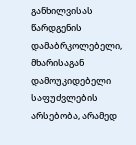განხილვისას წარდგენის დამაბრკოლებელი, მხარისაგან დამოუკიდებელი საფუძვლების არსებობა, არამედ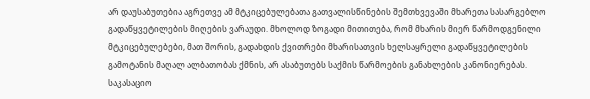არ დაუსაბუთებია აგრეთვე ამ მტკიცებულებათა გათვალისწინების შემთხვევაში მხარეთა სასარგებლო გადაწყვეტილების მიღების ვარაუდი. მხოლოდ ზოგადი მითითება, რომ მხარის მიერ წარმოდგენილი მტკიცებულებები, მათ შორის, გადახდის ქვითრები მხარისათვის ხელსაყრელი გადაწყვეტილების გამოტანის მაღალ ალბათობას ქმნის, არ ასაბუთებს საქმის წარმოების განახლების კანონიერებას. საკასაციო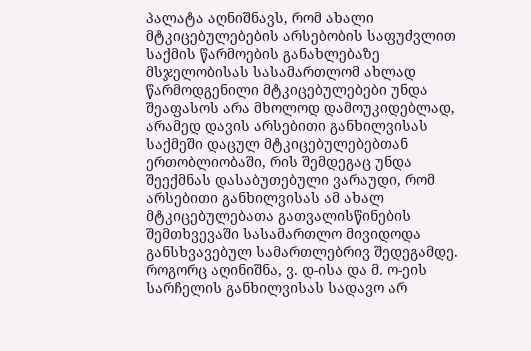პალატა აღნიშნავს, რომ ახალი მტკიცებულებების არსებობის საფუძვლით საქმის წარმოების განახლებაზე მსჯელობისას სასამართლომ ახლად წარმოდგენილი მტკიცებულებები უნდა შეაფასოს არა მხოლოდ დამოუკიდებლად, არამედ დავის არსებითი განხილვისას საქმეში დაცულ მტკიცებულებებთან ერთობლიობაში, რის შემდეგაც უნდა შეექმნას დასაბუთებული ვარაუდი, რომ არსებითი განხილვისას ამ ახალ მტკიცებულებათა გათვალისწინების შემთხვევაში სასამართლო მივიდოდა განსხვავებულ სამართლებრივ შედეგამდე. როგორც აღინიშნა, ვ. დ-ისა და მ. ო-ეის სარჩელის განხილვისას სადავო არ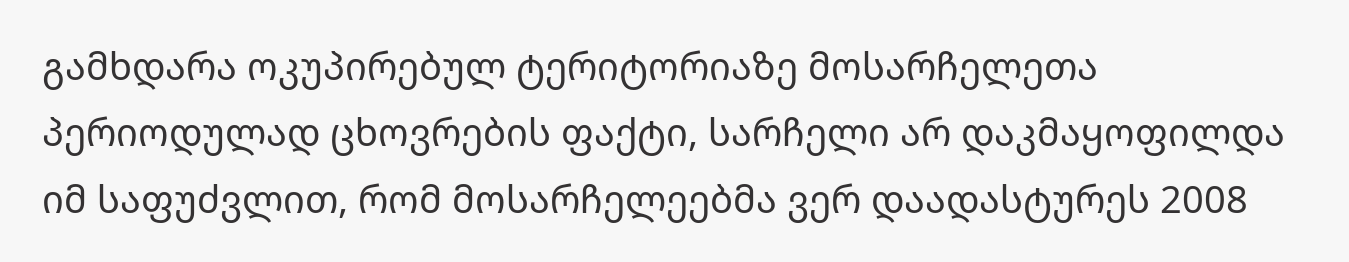გამხდარა ოკუპირებულ ტერიტორიაზე მოსარჩელეთა პერიოდულად ცხოვრების ფაქტი, სარჩელი არ დაკმაყოფილდა იმ საფუძვლით, რომ მოსარჩელეებმა ვერ დაადასტურეს 2008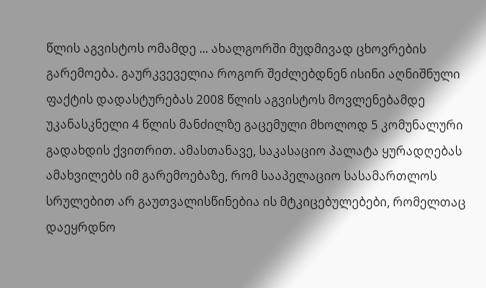წლის აგვისტოს ომამდე ... ახალგორში მუდმივად ცხოვრების გარემოება. გაურკვეველია როგორ შეძლებდნენ ისინი აღნიშნული ფაქტის დადასტურებას 2008 წლის აგვისტოს მოვლენებამდე უკანასკნელი 4 წლის მანძილზე გაცემული მხოლოდ 5 კომუნალური გადახდის ქვითრით. ამასთანავე, საკასაციო პალატა ყურადღებას ამახვილებს იმ გარემოებაზე, რომ სააპელაციო სასამართლოს სრულებით არ გაუთვალისწინებია ის მტკიცებულებები, რომელთაც დაეყრდნო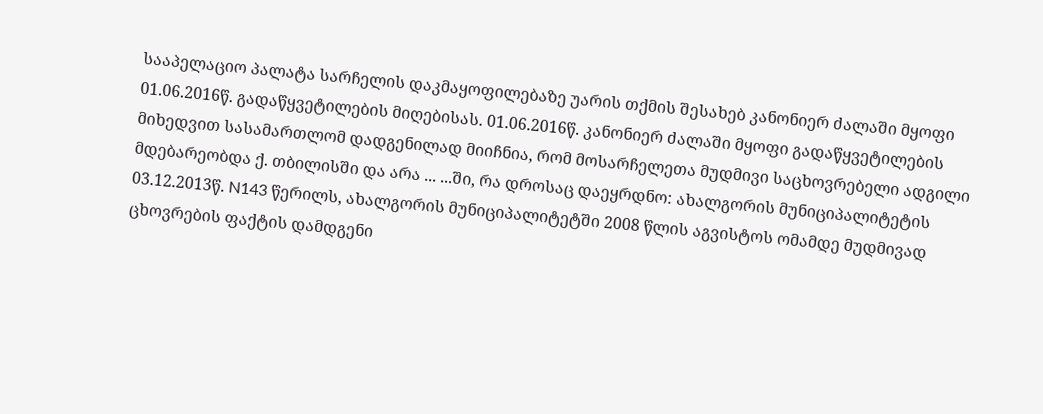სააპელაციო პალატა სარჩელის დაკმაყოფილებაზე უარის თქმის შესახებ კანონიერ ძალაში მყოფი 01.06.2016წ. გადაწყვეტილების მიღებისას. 01.06.2016წ. კანონიერ ძალაში მყოფი გადაწყვეტილების მიხედვით სასამართლომ დადგენილად მიიჩნია, რომ მოსარჩელეთა მუდმივი საცხოვრებელი ადგილი მდებარეობდა ქ. თბილისში და არა ... ...ში, რა დროსაც დაეყრდნო: ახალგორის მუნიციპალიტეტის 03.12.2013წ. N143 წერილს, ახალგორის მუნიციპალიტეტში 2008 წლის აგვისტოს ომამდე მუდმივად ცხოვრების ფაქტის დამდგენი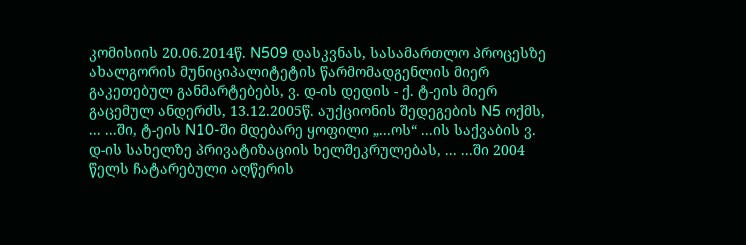კომისიის 20.06.2014წ. N509 დასკვნას, სასამართლო პროცესზე ახალგორის მუნიციპალიტეტის წარმომადგენლის მიერ გაკეთებულ განმარტებებს, ვ. დ-ის დედის - ქ. ტ-ეის მიერ გაცემულ ანდერძს, 13.12.2005წ. აუქციონის შედეგების N5 ოქმს, ... ...ში, ტ-ეის N10-ში მდებარე ყოფილი „...ოს“ ...ის საქვაბის ვ. დ-ის სახელზე პრივატიზაციის ხელშეკრულებას, ... ...ში 2004 წელს ჩატარებული აღწერის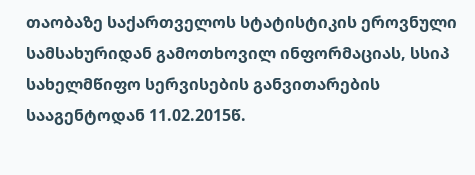თაობაზე საქართველოს სტატისტიკის ეროვნული სამსახურიდან გამოთხოვილ ინფორმაციას, სსიპ სახელმწიფო სერვისების განვითარების სააგენტოდან 11.02.2015წ.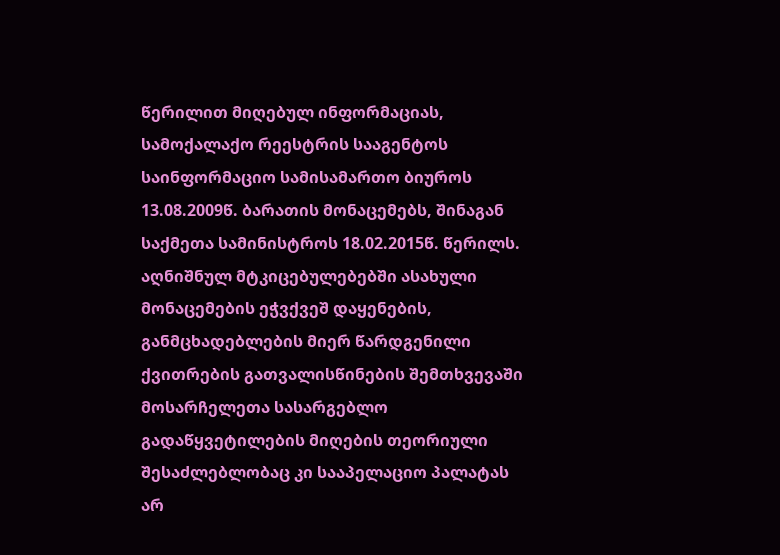წერილით მიღებულ ინფორმაციას, სამოქალაქო რეესტრის სააგენტოს საინფორმაციო სამისამართო ბიუროს 13.08.2009წ. ბარათის მონაცემებს, შინაგან საქმეთა სამინისტროს 18.02.2015წ. წერილს. აღნიშნულ მტკიცებულებებში ასახული მონაცემების ეჭვქვეშ დაყენების, განმცხადებლების მიერ წარდგენილი ქვითრების გათვალისწინების შემთხვევაში მოსარჩელეთა სასარგებლო გადაწყვეტილების მიღების თეორიული შესაძლებლობაც კი სააპელაციო პალატას არ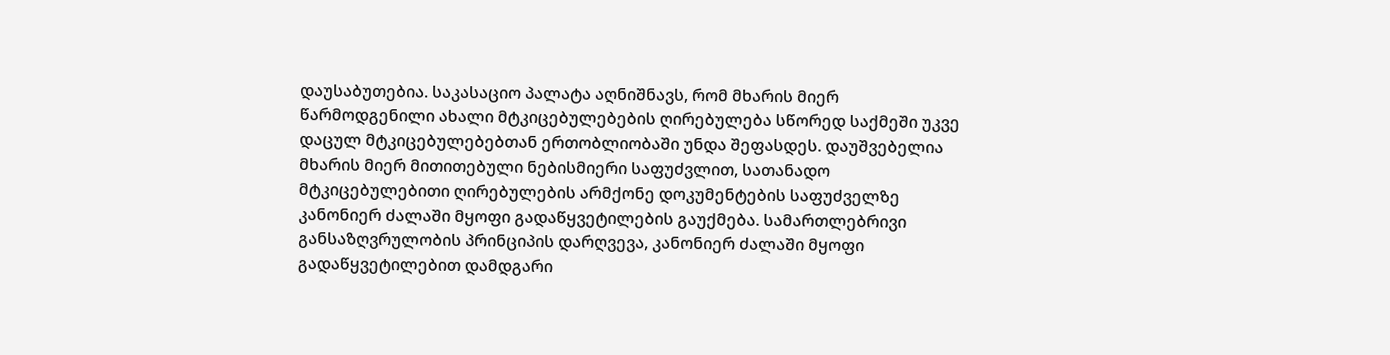დაუსაბუთებია. საკასაციო პალატა აღნიშნავს, რომ მხარის მიერ წარმოდგენილი ახალი მტკიცებულებების ღირებულება სწორედ საქმეში უკვე დაცულ მტკიცებულებებთან ერთობლიობაში უნდა შეფასდეს. დაუშვებელია მხარის მიერ მითითებული ნებისმიერი საფუძვლით, სათანადო მტკიცებულებითი ღირებულების არმქონე დოკუმენტების საფუძველზე კანონიერ ძალაში მყოფი გადაწყვეტილების გაუქმება. სამართლებრივი განსაზღვრულობის პრინციპის დარღვევა, კანონიერ ძალაში მყოფი გადაწყვეტილებით დამდგარი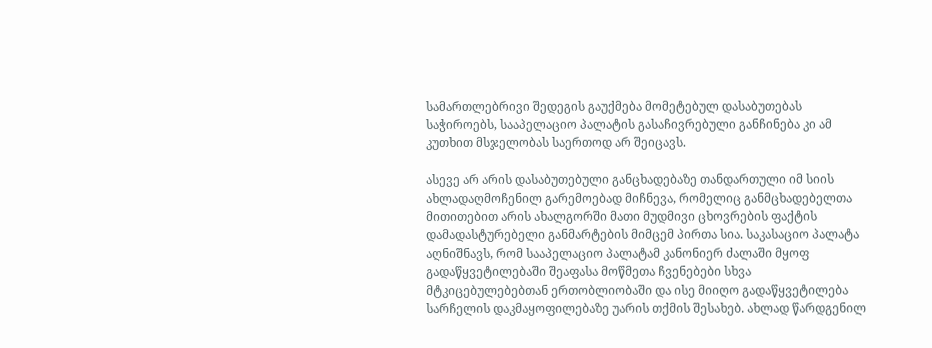სამართლებრივი შედეგის გაუქმება მომეტებულ დასაბუთებას საჭიროებს, სააპელაციო პალატის გასაჩივრებული განჩინება კი ამ კუთხით მსჯელობას საერთოდ არ შეიცავს.

ასევე არ არის დასაბუთებული განცხადებაზე თანდართული იმ სიის ახლადაღმოჩენილ გარემოებად მიჩნევა, რომელიც განმცხადებელთა მითითებით არის ახალგორში მათი მუდმივი ცხოვრების ფაქტის დამადასტურებელი განმარტების მიმცემ პირთა სია. საკასაციო პალატა აღნიშნავს, რომ სააპელაციო პალატამ კანონიერ ძალაში მყოფ გადაწყვეტილებაში შეაფასა მოწმეთა ჩვენებები სხვა მტკიცებულებებთან ერთობლიობაში და ისე მიიღო გადაწყვეტილება სარჩელის დაკმაყოფილებაზე უარის თქმის შესახებ. ახლად წარდგენილ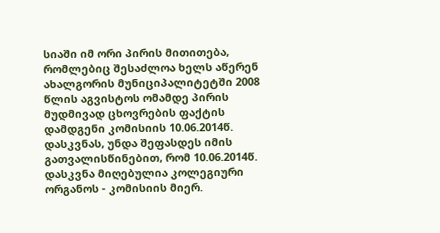სიაში იმ ორი პირის მითითება, რომლებიც შესაძლოა ხელს აწერენ ახალგორის მუნიციპალიტეტში 2008 წლის აგვისტოს ომამდე პირის მუდმივად ცხოვრების ფაქტის დამდგენი კომისიის 10.06.2014წ. დასკვნას, უნდა შეფასდეს იმის გათვალისწინებით, რომ 10.06.2014წ. დასკვნა მიღებულია კოლეგიური ორგანოს - კომისიის მიერ.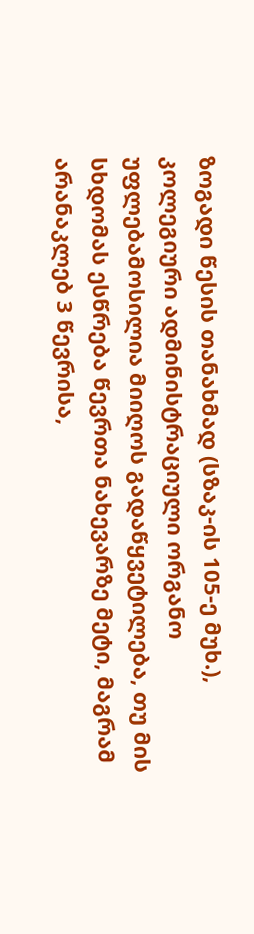ზოგადი წესის თანახმად (სზაკ-ის 105-ე მუხ.), კოლეგიური ადმინისტრაციული ორგანო უფლებამოსილია მიიღოს გადაწყვეტილება, თუ მის სხდომას ესწრება წევრთა ნახევარზე მეტი, მაგრამ არანაკლებ 3 წევრისა,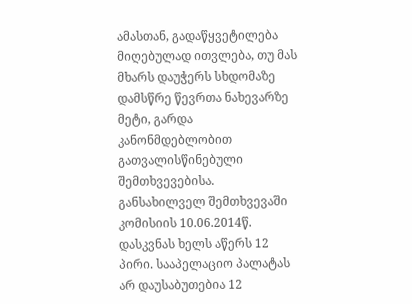ამასთან, გადაწყვეტილება მიღებულად ითვლება, თუ მას მხარს დაუჭერს სხდომაზე დამსწრე წევრთა ნახევარზე მეტი, გარდა კანონმდებლობით გათვალისწინებული შემთხვევებისა. განსახილველ შემთხვევაში კომისიის 10.06.2014წ. დასკვნას ხელს აწერს 12 პირი. სააპელაციო პალატას არ დაუსაბუთებია 12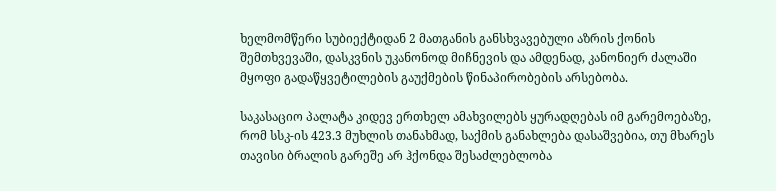ხელმომწერი სუბიექტიდან 2 მათგანის განსხვავებული აზრის ქონის შემთხვევაში, დასკვნის უკანონოდ მიჩნევის და ამდენად, კანონიერ ძალაში მყოფი გადაწყვეტილების გაუქმების წინაპირობების არსებობა.

საკასაციო პალატა კიდევ ერთხელ ამახვილებს ყურადღებას იმ გარემოებაზე, რომ სსკ-ის 423.3 მუხლის თანახმად, საქმის განახლება დასაშვებია, თუ მხარეს თავისი ბრალის გარეშე არ ჰქონდა შესაძლებლობა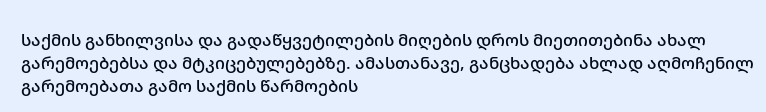საქმის განხილვისა და გადაწყვეტილების მიღების დროს მიეთითებინა ახალ გარემოებებსა და მტკიცებულებებზე. ამასთანავე, განცხადება ახლად აღმოჩენილ გარემოებათა გამო საქმის წარმოების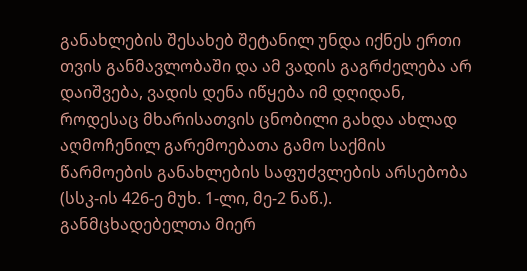განახლების შესახებ შეტანილ უნდა იქნეს ერთი თვის განმავლობაში და ამ ვადის გაგრძელება არ დაიშვება, ვადის დენა იწყება იმ დღიდან, როდესაც მხარისათვის ცნობილი გახდა ახლად აღმოჩენილ გარემოებათა გამო საქმის წარმოების განახლების საფუძვლების არსებობა (სსკ-ის 426-ე მუხ. 1-ლი, მე-2 ნაწ.). განმცხადებელთა მიერ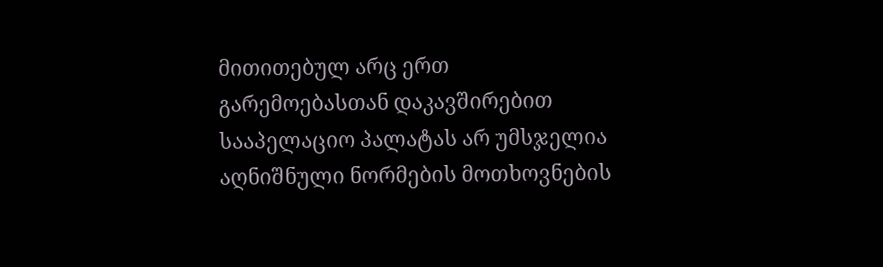მითითებულ არც ერთ გარემოებასთან დაკავშირებით სააპელაციო პალატას არ უმსჯელია აღნიშნული ნორმების მოთხოვნების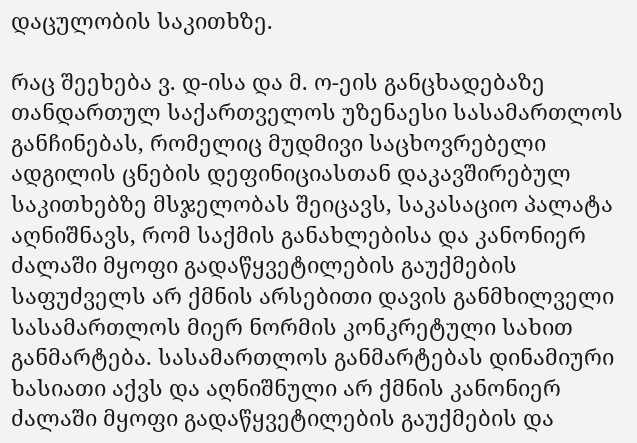დაცულობის საკითხზე.

რაც შეეხება ვ. დ-ისა და მ. ო-ეის განცხადებაზე თანდართულ საქართველოს უზენაესი სასამართლოს განჩინებას, რომელიც მუდმივი საცხოვრებელი ადგილის ცნების დეფინიციასთან დაკავშირებულ საკითხებზე მსჯელობას შეიცავს, საკასაციო პალატა აღნიშნავს, რომ საქმის განახლებისა და კანონიერ ძალაში მყოფი გადაწყვეტილების გაუქმების საფუძველს არ ქმნის არსებითი დავის განმხილველი სასამართლოს მიერ ნორმის კონკრეტული სახით განმარტება. სასამართლოს განმარტებას დინამიური ხასიათი აქვს და აღნიშნული არ ქმნის კანონიერ ძალაში მყოფი გადაწყვეტილების გაუქმების და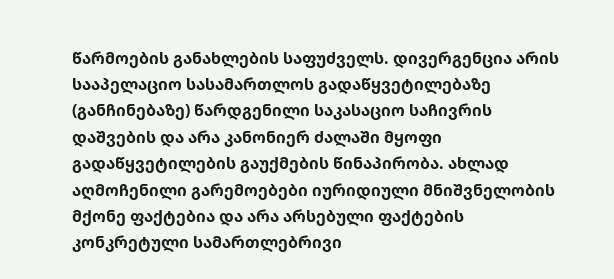წარმოების განახლების საფუძველს. დივერგენცია არის სააპელაციო სასამართლოს გადაწყვეტილებაზე (განჩინებაზე) წარდგენილი საკასაციო საჩივრის დაშვების და არა კანონიერ ძალაში მყოფი გადაწყვეტილების გაუქმების წინაპირობა. ახლად აღმოჩენილი გარემოებები იურიდიული მნიშვნელობის მქონე ფაქტებია და არა არსებული ფაქტების კონკრეტული სამართლებრივი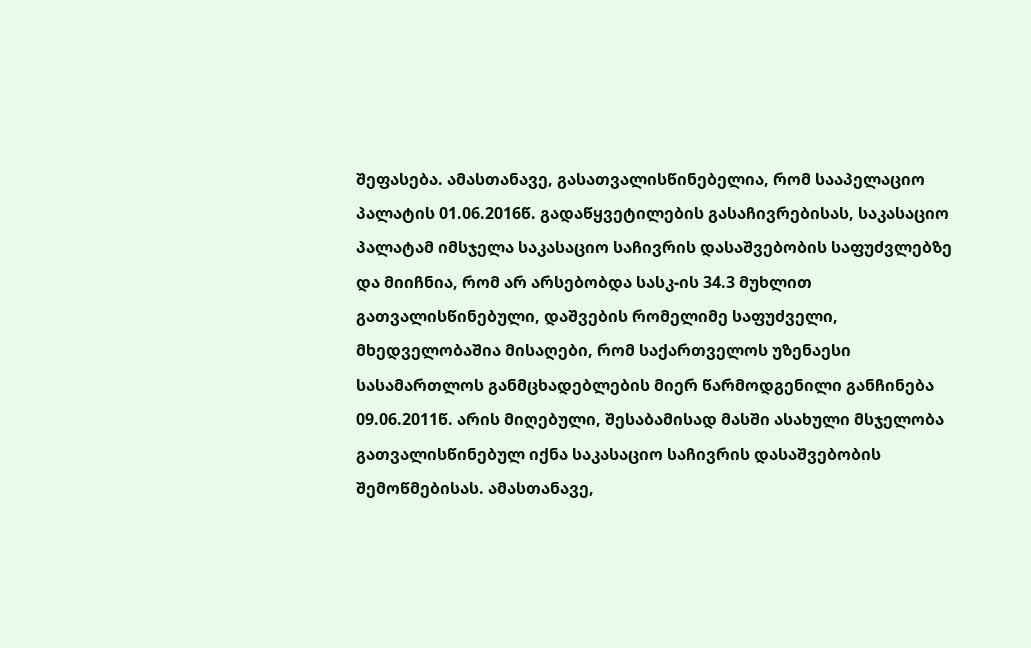შეფასება. ამასთანავე, გასათვალისწინებელია, რომ სააპელაციო პალატის 01.06.2016წ. გადაწყვეტილების გასაჩივრებისას, საკასაციო პალატამ იმსჯელა საკასაციო საჩივრის დასაშვებობის საფუძვლებზე და მიიჩნია, რომ არ არსებობდა სასკ-ის 34.3 მუხლით გათვალისწინებული, დაშვების რომელიმე საფუძველი, მხედველობაშია მისაღები, რომ საქართველოს უზენაესი სასამართლოს განმცხადებლების მიერ წარმოდგენილი განჩინება 09.06.2011წ. არის მიღებული, შესაბამისად მასში ასახული მსჯელობა გათვალისწინებულ იქნა საკასაციო საჩივრის დასაშვებობის შემოწმებისას. ამასთანავე,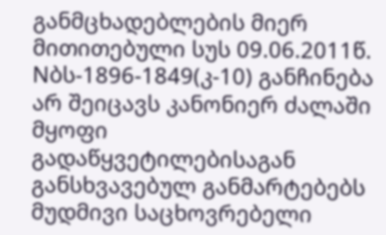განმცხადებლების მიერ მითითებული სუს 09.06.2011წ. Nბს-1896-1849(კ-10) განჩინება არ შეიცავს კანონიერ ძალაში მყოფი გადაწყვეტილებისაგან განსხვავებულ განმარტებებს მუდმივი საცხოვრებელი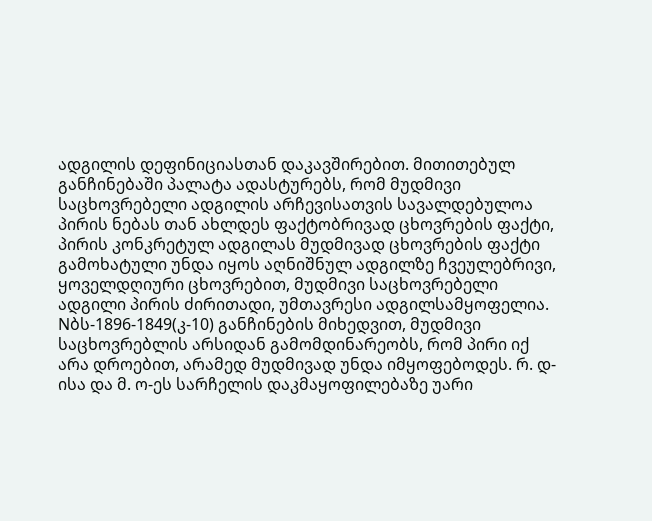ადგილის დეფინიციასთან დაკავშირებით. მითითებულ განჩინებაში პალატა ადასტურებს, რომ მუდმივი საცხოვრებელი ადგილის არჩევისათვის სავალდებულოა პირის ნებას თან ახლდეს ფაქტობრივად ცხოვრების ფაქტი, პირის კონკრეტულ ადგილას მუდმივად ცხოვრების ფაქტი გამოხატული უნდა იყოს აღნიშნულ ადგილზე ჩვეულებრივი, ყოველდღიური ცხოვრებით, მუდმივი საცხოვრებელი ადგილი პირის ძირითადი, უმთავრესი ადგილსამყოფელია. Nბს-1896-1849(კ-10) განჩინების მიხედვით, მუდმივი საცხოვრებლის არსიდან გამომდინარეობს, რომ პირი იქ არა დროებით, არამედ მუდმივად უნდა იმყოფებოდეს. რ. დ-ისა და მ. ო-ეს სარჩელის დაკმაყოფილებაზე უარი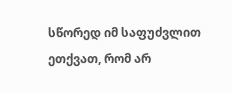სწორედ იმ საფუძვლით ეთქვათ, რომ არ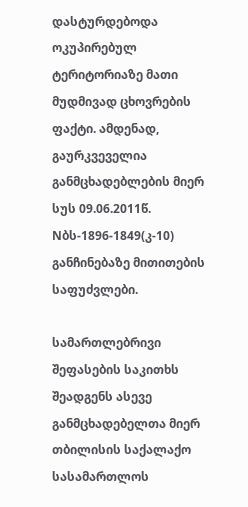დასტურდებოდა ოკუპირებულ ტერიტორიაზე მათი მუდმივად ცხოვრების ფაქტი. ამდენად, გაურკვეველია განმცხადებლების მიერ სუს 09.06.2011წ. Nბს-1896-1849(კ-10) განჩინებაზე მითითების საფუძვლები.

სამართლებრივი შეფასების საკითხს შეადგენს ასევე განმცხადებელთა მიერ თბილისის საქალაქო სასამართლოს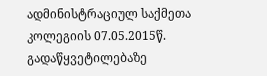ადმინისტრაციულ საქმეთა კოლეგიის 07.05.2015წ. გადაწყვეტილებაზე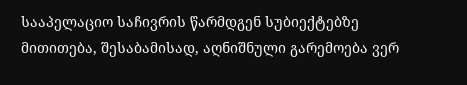სააპელაციო საჩივრის წარმდგენ სუბიექტებზე მითითება, შესაბამისად, აღნიშნული გარემოება ვერ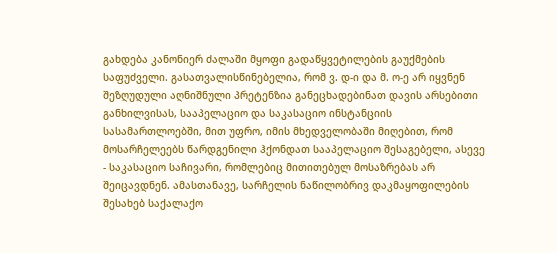გახდება კანონიერ ძალაში მყოფი გადაწყვეტილების გაუქმების საფუძველი. გასათვალისწინებელია, რომ ვ. დ-ი და მ. ო-ე არ იყვნენ შეზღუდული აღნიშნული პრეტენზია განეცხადებინათ დავის არსებითი განხილვისას, სააპელაციო და საკასაციო ინსტანციის სასამართლოებში, მით უფრო, იმის მხედველობაში მიღებით, რომ მოსარჩელეებს წარდგენილი ჰქონდათ სააპელაციო შესაგებელი, ასევე - საკასაციო საჩივარი, რომლებიც მითითებულ მოსაზრებას არ შეიცავდნენ. ამასთანავე, სარჩელის ნაწილობრივ დაკმაყოფილების შესახებ საქალაქო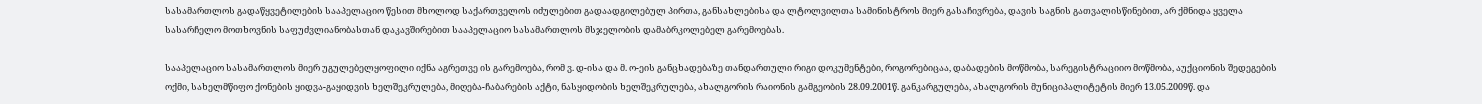სასამართლოს გადაწყვეტილების სააპელაციო წესით მხოლოდ საქართველოს იძულებით გადაადგილებულ პირთა, განსახლებისა და ლტოლვილთა სამინისტროს მიერ გასაჩივრება, დავის საგნის გათვალისწინებით, არ ქმნიდა ყველა სასარჩელო მოთხოვნის საფუძვლიანობასთან დაკავშირებით სააპელაციო სასამართლოს მსჯელობის დამაბრკოლებელ გარემოებას.

სააპელაციო სასამართლოს მიერ უგულებელყოფილი იქნა აგრეთვე ის გარემოება, რომ ვ. დ-ისა და მ. ო-ეის განცხადებაზე თანდართული რიგი დოკუმენტები, როგორებიცაა, დაბადების მოწმობა, სარეგისტრაციიო მოწმობა, აუქციონის შედეგების ოქმი, სახელმწიფო ქონების ყიდვა-გაყიდვის ხელშეკრულება, მიღება-ჩაბარების აქტი, ნასყიდობის ხელშეკრულება, ახალგორის რაიონის გამგეობის 28.09.2001წ. განკარგულება, ახალგორის მუნიციპალიტეტის მიერ 13.05.2009წ. და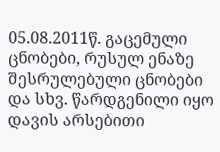05.08.2011წ. გაცემული ცნობები, რუსულ ენაზე შესრულებული ცნობები და სხვ. წარდგენილი იყო დავის არსებითი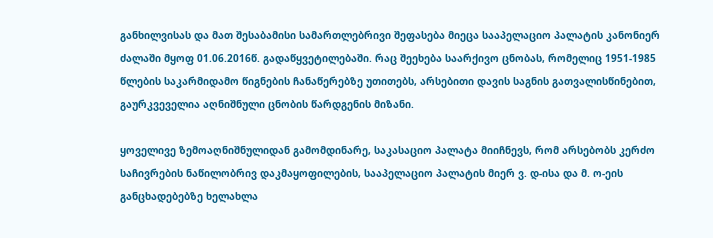განხილვისას და მათ შესაბამისი სამართლებრივი შეფასება მიეცა სააპელაციო პალატის კანონიერ ძალაში მყოფ 01.06.2016წ. გადაწყვეტილებაში. რაც შეეხება საარქივო ცნობას, რომელიც 1951-1985 წლების საკარმიდამო წიგნების ჩანაწერებზე უთითებს, არსებითი დავის საგნის გათვალისწინებით, გაურკვეველია აღნიშნული ცნობის წარდგენის მიზანი.

ყოველივე ზემოაღნიშნულიდან გამომდინარე, საკასაციო პალატა მიიჩნევს, რომ არსებობს კერძო საჩივრების ნაწილობრივ დაკმაყოფილების, სააპელაციო პალატის მიერ ვ. დ-ისა და მ. ო-ეის განცხადებებზე ხელახლა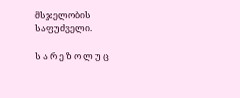მსჯელობის საფუძველი.

ს ა რ ე ზ ო ლ უ ც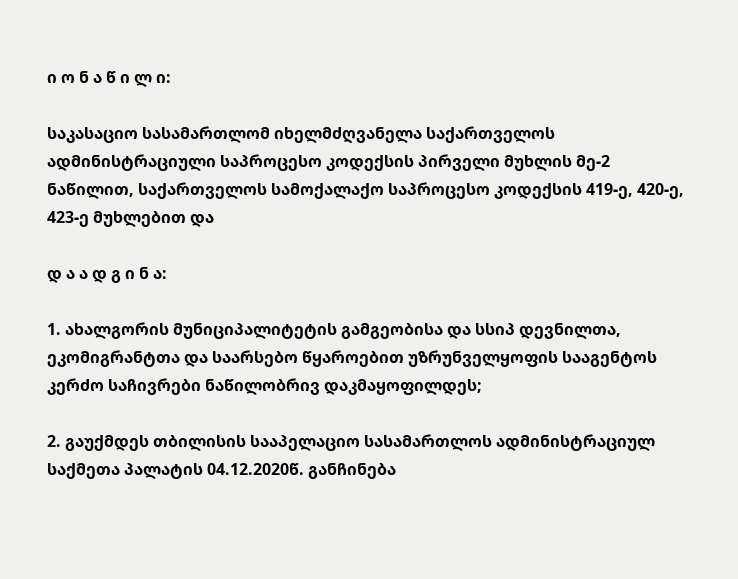ი ო ნ ა წ ი ლ ი:

საკასაციო სასამართლომ იხელმძღვანელა საქართველოს ადმინისტრაციული საპროცესო კოდექსის პირველი მუხლის მე-2 ნაწილით, საქართველოს სამოქალაქო საპროცესო კოდექსის 419-ე, 420-ე, 423-ე მუხლებით და

დ ა ა დ გ ი ნ ა:

1. ახალგორის მუნიციპალიტეტის გამგეობისა და სსიპ დევნილთა, ეკომიგრანტთა და საარსებო წყაროებით უზრუნველყოფის სააგენტოს კერძო საჩივრები ნაწილობრივ დაკმაყოფილდეს;

2. გაუქმდეს თბილისის სააპელაციო სასამართლოს ადმინისტრაციულ საქმეთა პალატის 04.12.2020წ. განჩინება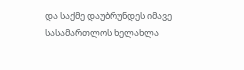და საქმე დაუბრუნდეს იმავე სასამართლოს ხელახლა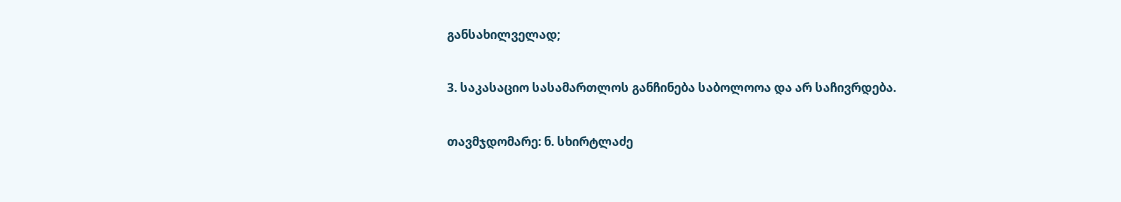განსახილველად;

3. საკასაციო სასამართლოს განჩინება საბოლოოა და არ საჩივრდება.

თავმჯდომარე: ნ. სხირტლაძე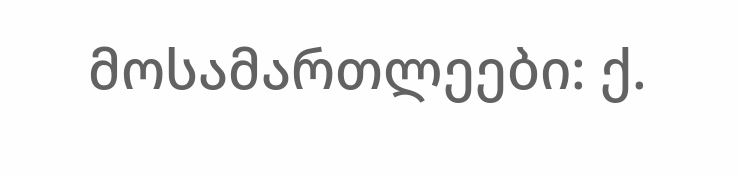მოსამართლეები: ქ.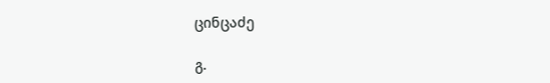ცინცაძე

გ.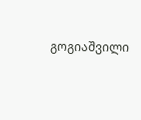გოგიაშვილი